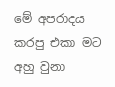මේ අපරාදය කරපු එකා මට අහු වුනා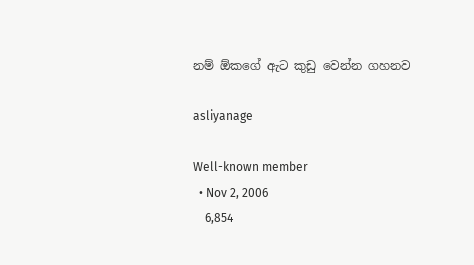නම් ඕකගේ ඇට කුඩු වෙන්න ගහනව

asliyanage

Well-known member
  • Nov 2, 2006
    6,854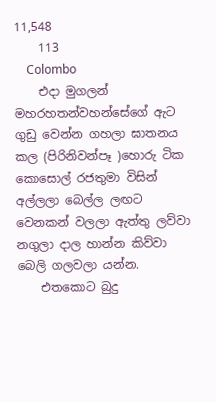11,548
    113
    Colombo
    එදා මුගලන් මහරහතන්වහන්සේගේ ඇට ගුඩු වෙන්න ගහලා ඝාතනය කල (පිරිනිවන්පෑ )හොරු ටික කොසොල් රජතුමා විසින් අල්ලලා බෙල්ල ලඟට වෙනකන් වලලා ඇත්තු ලව්වා නගුලා දාල හාන්න කිව්වා බෙලි ගලවලා යන්න.
    එතකොට බුදු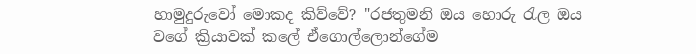හාමුදුරුවෝ මොකද කිව්වේ? "රජතුමනි ඔය හොරු රැල ඔය වගේ ක්‍රියාවක් කලේ ඒගොල්ලොන්ගේම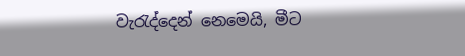වැරැද්දෙන් නෙමෙයි, මීට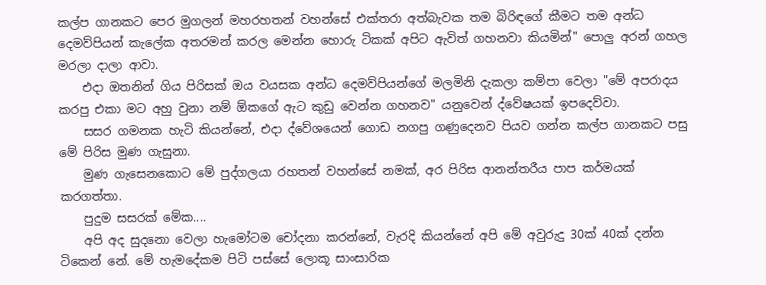කල්ප ගානකට පෙර මුගලන් මහරහතන් වහන්සේ එක්තරා අත්බැවක තම බිරිඳගේ කීමට තම අන්ධ දෙමව්පියන් කැලේක අතරමන් කරල මෙන්න හොරු ටිකක් අපිට ඇවිත් ගහනවා කියමින්" පොලු අරන් ගහල මරලා දාලා ආවා.
    එදා ඔතනින් ගිය පිරිසක් ඔය වයසක අන්ධ දෙමව්පියන්ගේ මලමිනි දැකලා කම්පා වෙලා "මේ අපරාදය කරපු එකා මට අහු වුනා නම් ඕකගේ ඇට කුඩු වෙන්න ගහනව" යනුවෙන් ද්වේෂයක් ඉපදෙව්වා.
    සසර ගමනක හැටි කියන්නේ, එදා ද්වේශයෙන් ගොඩ නගපු ගණුදෙනව පියව ගන්න කල්ප ගානකට පසු මේ පිරිස මුණ ගැසුනා.
    මුණ ගැසෙනකොට මේ පුද්ගලයා රහතන් වහන්සේ නමක්, අර පිරිස ආනන්තරීය පාප කර්මයක් කරගත්තා.
    පුදුම සසරක් මේක....
    අපි අද සුදනො වෙලා හැමෝටම චෝදනා කරන්නේ, වැරදි කියන්නේ අපි මේ අවුරුදු 30ක් 40ක් දන්න ටිකෙන් නේ. මේ හැමදේකම පිටි පස්සේ ලොකූ සාංසාරික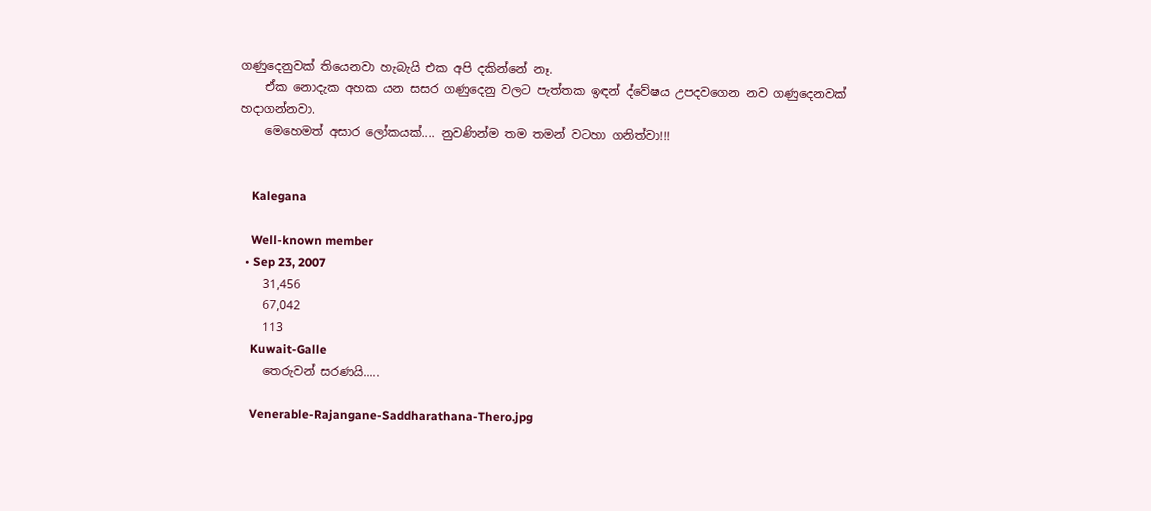ගණුදෙනුවක් තියෙනවා හැබැයි එක අපි දකින්නේ නෑ.
    ඒක නොදැක අහක යන සසර ගණුදෙනු වලට පැත්තක ඉඳන් ද්වේෂය උපදවගෙන නව ගණුදෙනවක් හදාගන්නවා.
    මෙහෙමත් අසාර ලෝකයක්.... නුවණින්ම තම තමන් වටහා ගනිත්වා!!!


    Kalegana

    Well-known member
  • Sep 23, 2007
    31,456
    67,042
    113
    Kuwait-Galle
    තෙරුවන් සරණයි.....

    Venerable-Rajangane-Saddharathana-Thero.jpg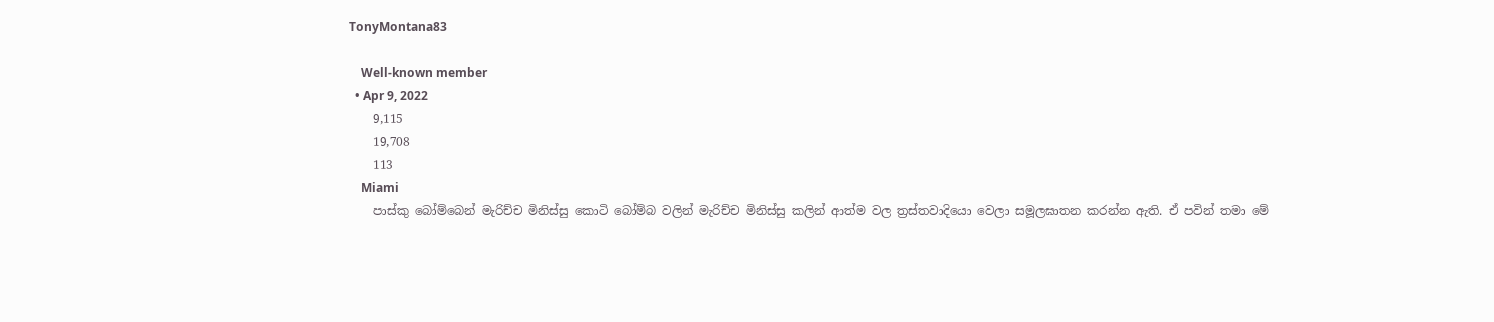TonyMontana83

    Well-known member
  • Apr 9, 2022
    9,115
    19,708
    113
    Miami
    පාස්කු බෝම්බෙන් මැරිච්ච මිනිස්සු කොටි බෝම්බ වලින් මැරිච්ච මිනිස්සු කලින් ආත්ම වල ත්‍රස්තවාදියො වෙලා සමූලඝාතන කරන්න ඇති. ඒ පවින් තමා මේ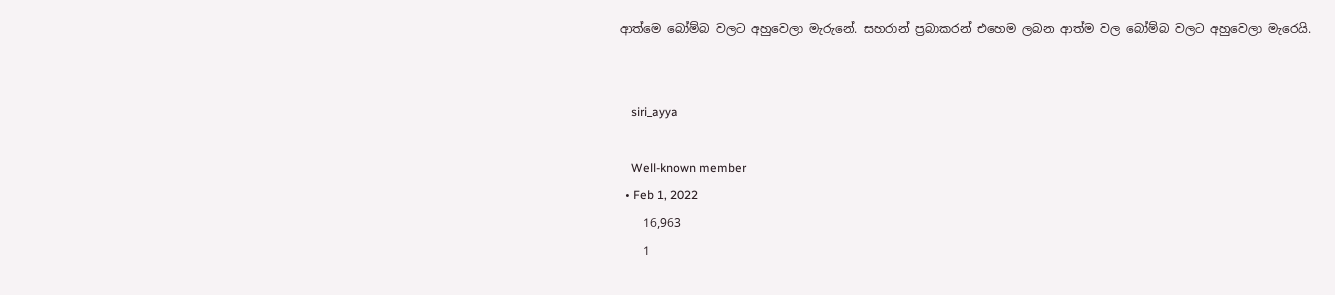ආත්මෙ බෝම්බ වලට අහුවෙලා මැරුනේ. සහරාන් ප්‍රබාකරන් එහෙම ලබන ආත්ම වල බෝම්බ වලට අහුවෙලා මැරෙයි.


    siri_ayya

    Well-known member
  • Feb 1, 2022
    16,963
    1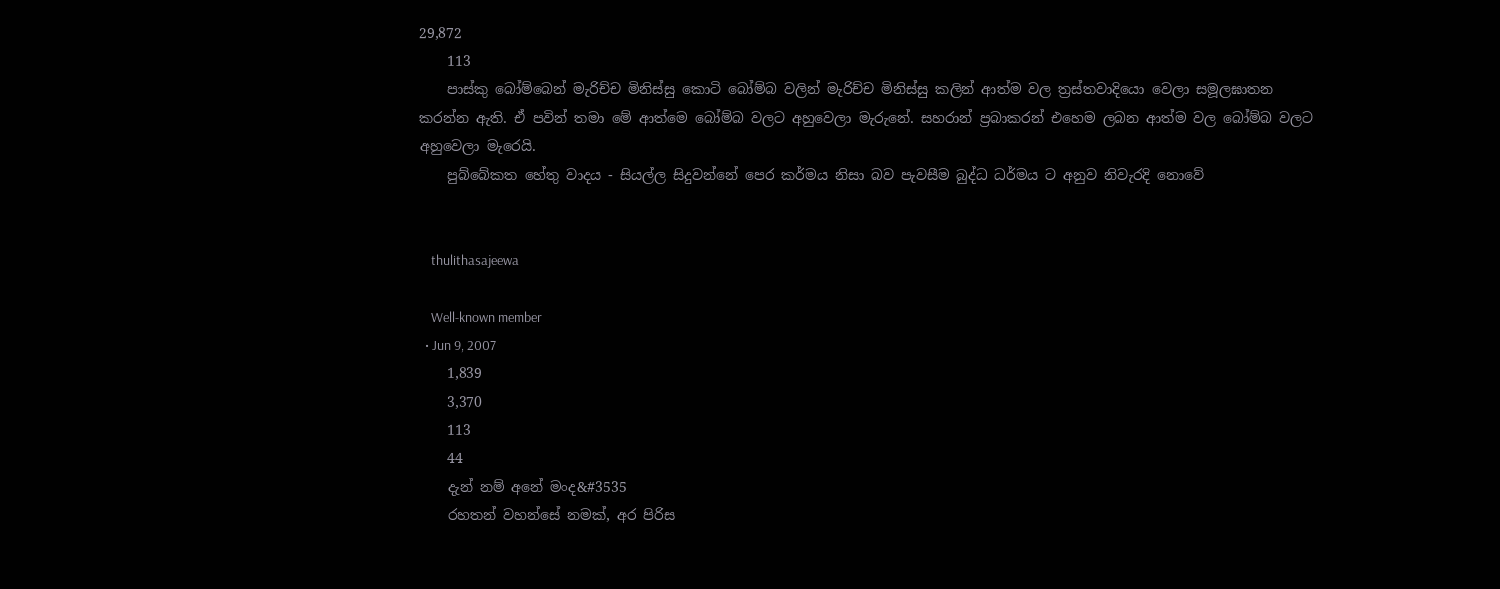29,872
    113
    පාස්කු බෝම්බෙන් මැරිච්ච මිනිස්සු කොටි බෝම්බ වලින් මැරිච්ච මිනිස්සු කලින් ආත්ම වල ත්‍රස්තවාදියො වෙලා සමූලඝාතන කරන්න ඇති. ඒ පවින් තමා මේ ආත්මෙ බෝම්බ වලට අහුවෙලා මැරුනේ. සහරාන් ප්‍රබාකරන් එහෙම ලබන ආත්ම වල බෝම්බ වලට අහුවෙලා මැරෙයි.
    පුබ්බේකත හේතු වාදය - සියල්ල සිදුවන්නේ පෙර කර්මය නිසා බව පැවසීම බුද්ධ ධර්මය ට අනුව නිවැරදි නොවේ


    thulithasajeewa

    Well-known member
  • Jun 9, 2007
    1,839
    3,370
    113
    44
    දැන් නම් අනේ මංද&#3535
    රහතන් වහන්සේ නමක්, අර පිරිස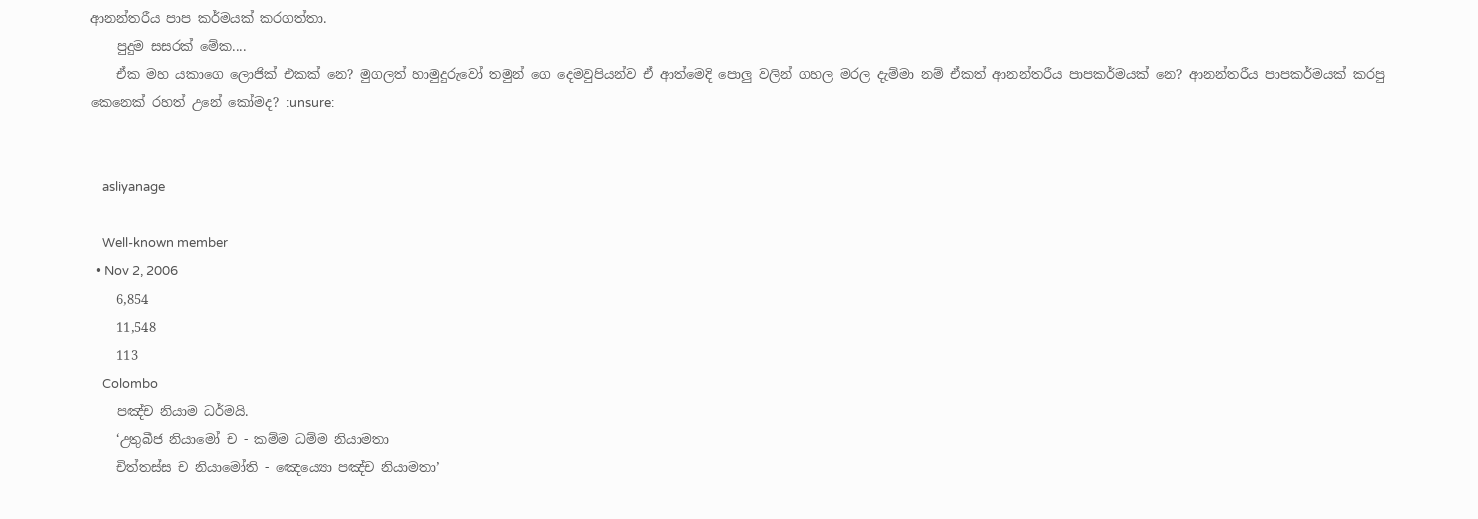ආනන්තරීය පාප කර්මයක් කරගත්තා.
    පුදුම සසරක් මේක....
    ඒක මහ යකාගෙ ලොජික් එකක් නෙ? මුගලත් හාමුදුරුවෝ තමුන් ගෙ දෙමවුපියන්ව ඒ ආත්මෙදි පොලු වලින් ගහල මරල දැම්මා නම් ඒකත් ආනන්තරීය පාපකර්මයක් නෙ? ආනන්තරීය පාපකර්මයක් කරපු කෙනෙක් රහත් උනේ කෝමද? :unsure:


    asliyanage

    Well-known member
  • Nov 2, 2006
    6,854
    11,548
    113
    Colombo
    පඤ්ච නියාම ධර්මයි.
    ‘උතුබීජ නියාමෝ ච - කම්ම ධම්ම නියාමතා
    චිත්තස්ස ච නියාමෝති - ඤෙය්‍යො පඤ්ච නියාමතා’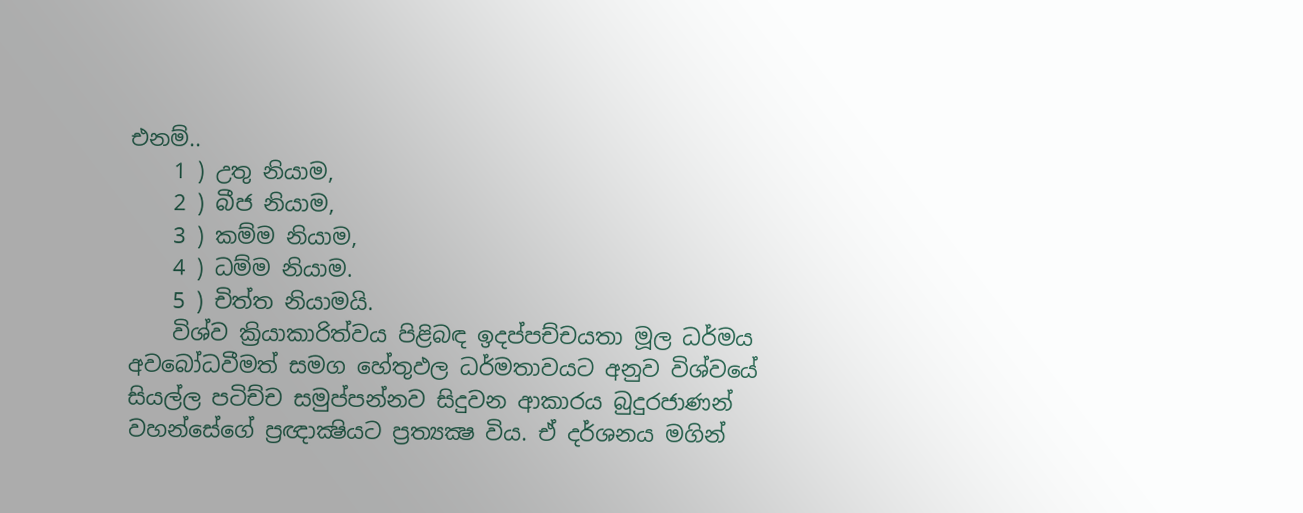එනම්..
    1 ) උතු නියාම,
    2 ) බීජ නියාම,
    3 ) කම්ම නියාම,
    4 ) ධම්ම නියාම.
    5 ) චිත්ත නියාමයි.
    විශ්ව ක්‍රියාකාරිත්වය පිළිබඳ ඉදප්පච්චයතා මූල ධර්මය අවබෝධවීමත් සමග හේතුඵල ධර්මතාවයට අනුව විශ්වයේ සියල්ල පටිච්ච සමුප්පන්නව සිදුවන ආකාරය බුදුරජාණන් වහන්සේගේ ප්‍රඥාක්‍ෂියට ප්‍රත්‍යක්‍ෂ විය. ඒ දර්ශනය මගින්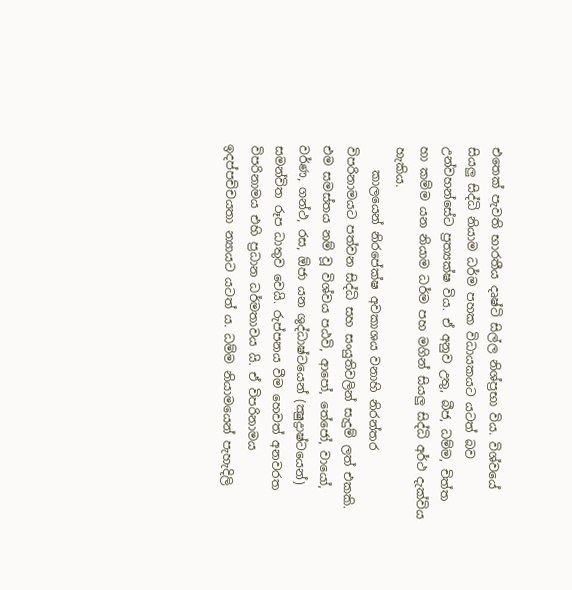එතෙක් පැවති භාරතීය දෘෂ්ටි සිල්ල නිශ්ප්‍රභා විය. විශ්වයේ සියලු සිද්ධි නියාම ධර්ම පහක විධායකයට යටත් බව උන්වහන්සේට ප්‍රත්‍යක්ෂ විය. ඒ අනුව උතු, බීජ, ධම්ම, චිත්ත හා කම්ම යන නියාම ධර්ම පහ මගින් සියලු සිද්ධි අර්ථ දැක්විය හැකිය.
    කාලයෙන් නිරපේක්ෂ අවකාශය වනාහි නිරන්තර විපරිනාමයට පත්වන සිද්ධි සහ සංයුතිවලින් සැදුම් ලත් එකකි. එම සමස්තය නම් වූ විශ්වය පඨවි, ආපෝ, තේජෝ, වායෝ, වර්ණ, ගන්ථ, රස, ඕජා යන ශුද්ධාෂ්ටයෙන් (ක්‍ෂුද්‍රාෂ්ටයෙන්) සමන්විත රූප ධාතුව වෙයි. රුප්පනය වීම හෙවත් අනවරත විපරිනාමය එහි ප්‍රධාන ධර්මතාවය යි. ඒ විපරිනාමය ඉදප්පච්චයතා න්‍යායට යටත් ය. ධම්ම නියාමයෙන් පැහැදිලි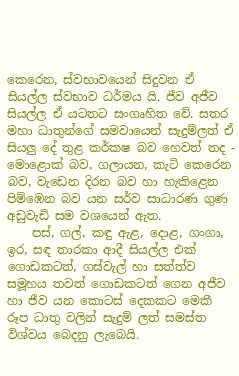කෙරෙන, ස්වභාවයෙන් සිදුවන ඒ සියල්ල ස්වභාව ධර්මය යි. ජීව අජීව සියල්ල ඒ යටතට සංගෘහිත වේ. සතර මහා ධාතුන්ගේ සමවායෙන් සැදුම්ලත් ඒ සියලු දේ තුළ කර්කෂ බව හෙවත් තද - මොළොක් බව, ගලායන, කැටි කෙරෙන බව, වැඩෙන දිරන බව හා හැකිළෙන පිම්ඹෙන බව යන සර්ව සාධාරණ ගුණ අඩුවැඩි සම වශයෙන් ඇත.
    පස්, ගල්, කඳු ඇළ, දොළ, ගංගා, ඉර, සඳ තාරකා ආදී සියල්ල එක් ගොඩකටත්, ගස්වැල් හා සත්ත්ව සමූහය තවත් ගොඩකටත් ගෙන අජීව හා ජීව යන කොටස් දෙකකට මෙකී රූප ධාතු වලින් සැදුම් ලත් සමස්ත විශ්වය බෙදනු ලැබෙයි.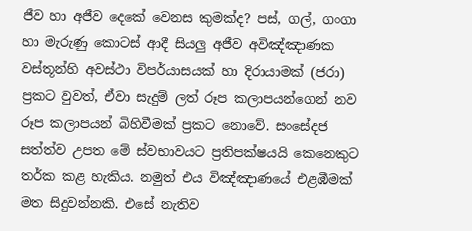ජීව හා අජීව දෙකේ වෙනස කුමක්ද? පස්, ගල්, ගංගා හා මැරුණු කොටස් ආදී සියලු අජීව අවිඤ්ඤාණක වස්තූන්හි අවස්ථා විපර්යාසයක් හා දිරායාමක් (ජරා) ප්‍රකට වුවත්, ඒවා සැදුම් ලත් රූප කලාපයන්ගෙන් නව රූප කලාපයන් බිහිවීමක් ප්‍රකට නොවේ. සංසේදජ සත්ත්ව උපත මේ ස්වභාවයට ප්‍රතිපක්ෂයයි කෙනෙකුට තර්ක කළ හැකිය. නමුත් එය විඤ්ඤාණයේ එළඹීමක් මත සිදුවන්නකි. එසේ නැතිව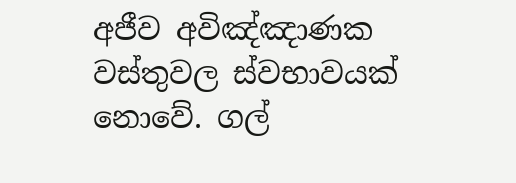අජීව අවිඤ්ඤාණක වස්තුවල ස්වභාවයක් නොවේ. ගල්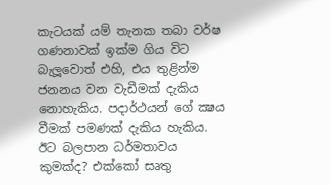කැටයක් යම් තැනක තබා වර්ෂ ගණනාවක් ඉක්ම ගිය විට බැලූවොත් එහි, එය තුළින්ම ජනනය වන වැඩීමක් දැකිය නොහැකිය. පදාර්ථයන් ගේ ක්‍ෂය වීමක් පමණක් දැකිය හැකිය. ඊට බලපාන ධර්මතාවය කුමක්ද? එක්කෝ සෘතු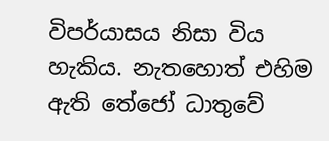විපර්යාසය නිසා විය හැකිය. නැතහොත් එහිම ඇති තේජෝ ධාතුවේ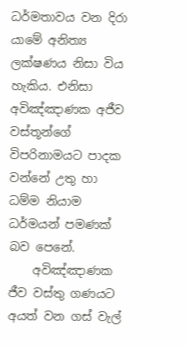ධර්මතාවය වන දිරා යාමේ අනිත්‍ය ලක්ෂණය නිසා විය හැකිය. එනිසා අවිඤ්ඤාණක අජීව වස්තූන්ගේ විපරිනාමයට පාදක වන්නේ උතු හා ධම්ම නියාම ධර්මයන් පමණක් බව පෙනේ.
    අවිඤ්ඤාණක ජීව වස්තු ගණයට අයත් වන ගස් වැල්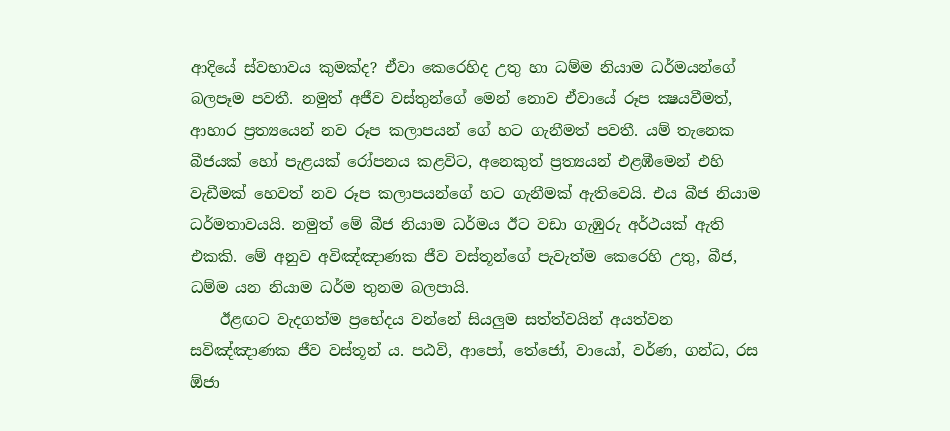ආදියේ ස්වභාවය කුමක්ද? ඒවා කෙරෙහිද උතු හා ධම්ම නියාම ධර්මයන්ගේ බලපෑම පවතී. නමුත් අජීව වස්තුන්ගේ මෙන් නොව ඒවායේ රූප ක්‍ෂයවීමත්, ආහාර ප්‍රත්‍යයෙන් නව රූප කලාපයන් ගේ හට ගැනීමත් පවතී. යම් තැනෙක බීජයක් හෝ පැළයක් රෝපනය කළවිට, අනෙකුත් ප්‍රත්‍යයන් එළඹීමෙන් එහි වැඩීමක් හෙවත් නව රූප කලාපයන්ගේ හට ගැනීමක් ඇතිවෙයි. එය බීජ නියාම ධර්මතාවයයි. නමුත් මේ බීජ නියාම ධර්මය ඊට වඩා ගැඹුරු අර්ථයක් ඇති එකකි. මේ අනුව අවිඤ්ඤාණක ජීව වස්තූන්ගේ පැවැත්ම කෙරෙහි උතු, බීජ, ධම්ම යන නියාම ධර්ම තුනම බලපායි.
    ඊළඟට වැදගත්ම ප්‍රභේදය වන්නේ සියලුම සත්ත්වයින් අයත්වන සවිඤ්ඤාණක ජීව වස්තූන් ය. පඨවි, ආපෝ, තේජෝ, වායෝ, වර්ණ, ගන්ධ, රස ඕජා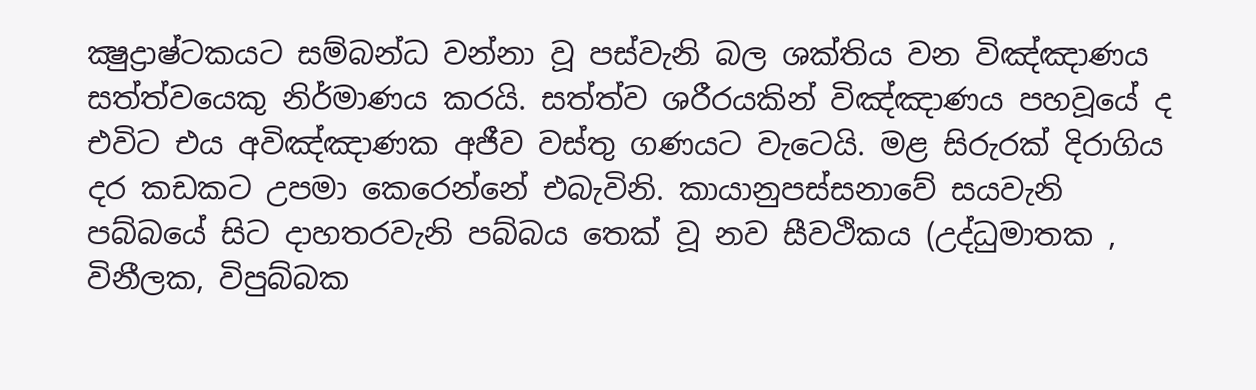ක්‍ෂුද්‍රාෂ්ටකයට සම්බන්ධ වන්නා වූ පස්වැනි බල ශක්තිය වන විඤ්ඤාණය සත්ත්වයෙකු නිර්මාණය කරයි. සත්ත්ව ශරීරයකින් විඤ්ඤාණය පහවූයේ ද එවිට එය අවිඤ්ඤාණක අජීව වස්තු ගණයට වැටෙයි. මළ සිරුරක් දිරාගිය දර කඩකට උපමා කෙරෙන්නේ එබැවිනි. කායානුපස්සනාවේ සයවැනි පබ්බයේ සිට දාහතරවැනි පබ්බය තෙක් වූ නව සීවථිකය (උද්ධුමාතක , විනීලක, විපුබ්බක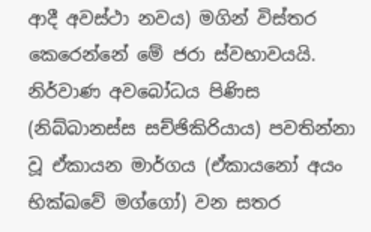ආදී අවස්ථා නවය) මගින් විස්තර කෙරෙන්නේ මේ ජරා ස්වභාවයයි. නිර්වාණ අවබෝධය පිණිස (නිබ්බානස්ස සච්ඡිකිරියාය) පවතින්නා වූ ඒකායන මාර්ගය (ඒකායනෝ අයං භික්ඛවේ මග්ගෝ) වන සතර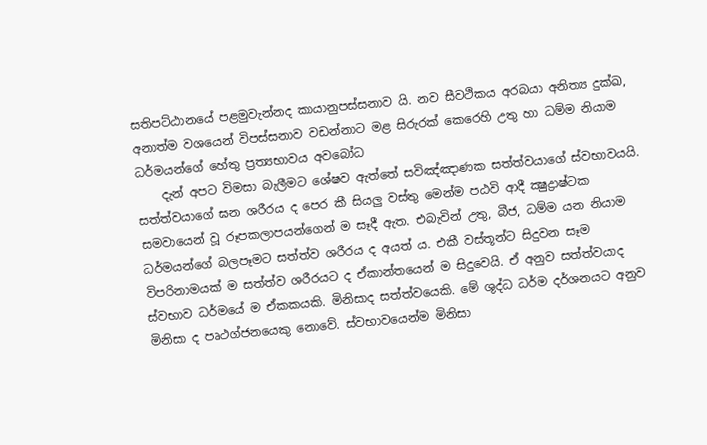සතිපට්ඨානයේ පළමුවැන්නද කායානුපස්සනාව යි. නව සීවථිකය අරබයා අනිත්‍ය දුක්ඛ, අනාත්ම වශයෙන් විපස්සනාව වඩන්නාට මළ සිරුරක් කෙරෙහි උතු හා ධම්ම නියාම ධර්මයන්ගේ හේතු ප්‍රත්‍යභාවය අවබෝධ
    දැන් අපට විමසා බැලීමට ශේෂව ඇත්තේ සවිඤ්ඤාණක සත්ත්වයාගේ ස්වභාවයයි. සත්ත්වයාගේ ඝන ශරීරය ද පෙර කී සියලු වස්තු මෙන්ම පඨවි ආදී ක්‍ෂුද්‍රාෂ්ටක සමවායෙන් වූ රූපකලාපයන්ගෙන් ම සෑදී ඇත. එබැවින් උතු, බීජ, ධම්ම යන නියාම ධර්මයන්ගේ බලපෑමට සත්ත්ව ශරීරය ද අයත් ය. එකී වස්තූන්ට සිදුවන සෑම විපරිනාමයක් ම සත්ත්ව ශරීරයට ද ඒකාන්තයෙන් ම සිදුවෙයි. ඒ අනුව සත්ත්වයාද ස්වභාව ධර්මයේ ම ඒකකයකි. මිනිසාද සත්ත්වයෙකි. මේ ශුද්ධ ධර්ම දර්ශනයට අනුව මිනිසා ද පෘථග්ජනයෙකු නොවේ. ස්වභාවයෙන්ම මිනිසා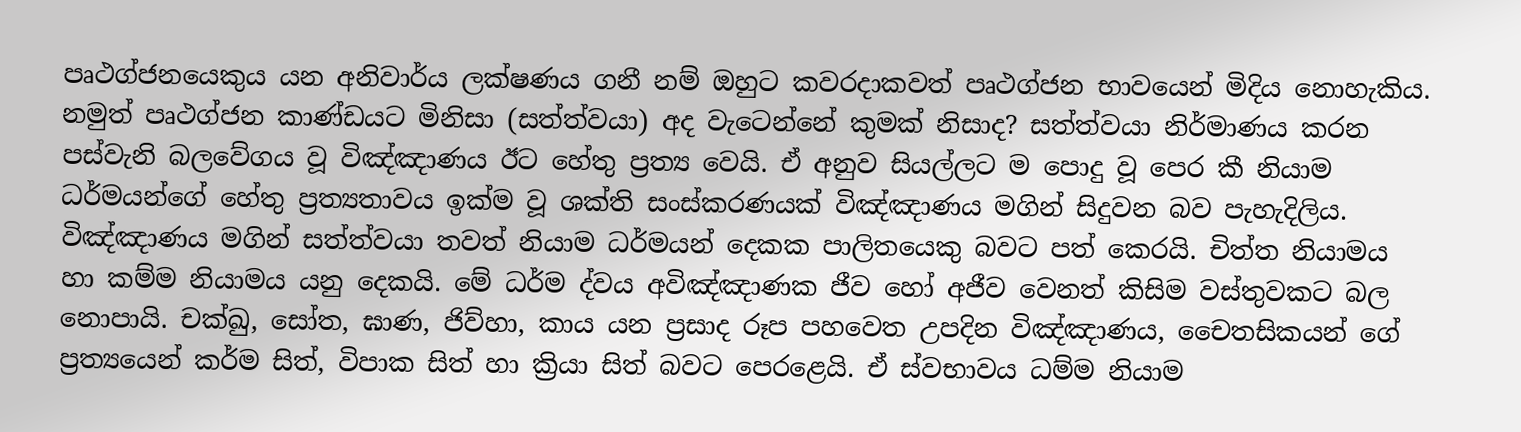පෘථග්ජනයෙකුය යන අනිවාර්ය ලක්ෂණය ගනී නම් ඔහුට කවරදාකවත් පෘථග්ජන භාවයෙන් මිදිය නොහැකිය. නමුත් පෘථග්ජන කාණ්ඩයට මිනිසා (සත්ත්වයා) අද වැටෙන්නේ කුමක් නිසාද? සත්ත්වයා නිර්මාණය කරන පස්වැනි බලවේගය වූ විඤ්ඤාණය ඊට හේතු ප්‍රත්‍ය වෙයි. ඒ අනුව සියල්ලට ම පොදු වූ පෙර කී නියාම ධර්මයන්ගේ හේතු ප්‍රත්‍යතාවය ඉක්ම වූ ශක්ති සංස්කරණයක් විඤ්ඤාණය මගින් සිදුවන බව පැහැදිලිය. විඤ්ඤාණය මගින් සත්ත්වයා තවත් නියාම ධර්මයන් දෙකක පාලිතයෙකු බවට පත් කෙරයි. චිත්ත නියාමය හා කම්ම නියාමය යනු දෙකයි. මේ ධර්ම ද්වය අවිඤ්ඤාණක ජීව හෝ අජීව වෙනත් කිසිම වස්තුවකට බල නොපායි. චක්ඛු, සෝත, ඝාණ, ජිව්හා, කාය යන ප්‍රසාද රූප පහවෙත උපදින විඤ්ඤාණය, චෛතසිකයන් ගේ ප්‍රත්‍යයෙන් කර්ම සිත්, විපාක සිත් හා ක්‍රියා සිත් බවට පෙරළෙයි. ඒ ස්වභාවය ධම්ම නියාම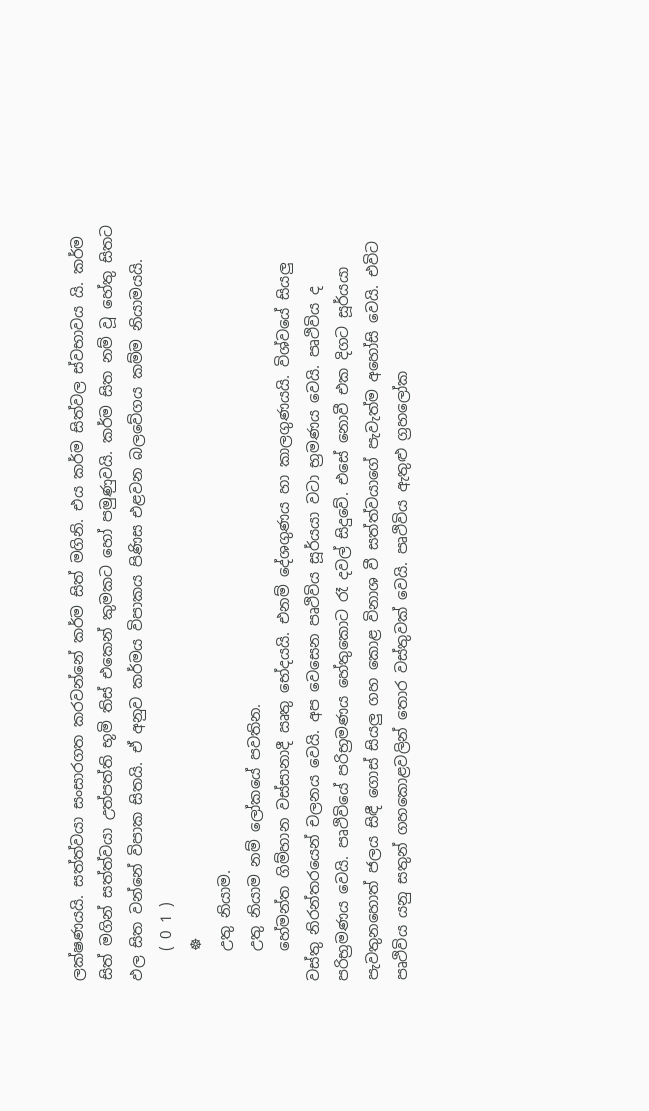ලක්ෂණයයි. සත්ත්වයා සංසාරගත කරවන්නේ කර්ම සිත් මගිනි. එය කර්ම සිත්වල ස්වභාවය යි. කර්ම සිත් මගින් සත්ත්වයා උත්පත්ති භූමි තිස් එකෙන් කුමකට හෝ පමුණුවයි. කර්ම සිත නම් වූ හේතු සිතට ඵල සිත වන්නේ විපාක සිතයි. ඒ අනුව කර්මය විපාකය පිණිස එළවන බලවේගය කම්ම නියාමයයි.
    ( 0 1 )
    ☸
    උතු නියාම.
    උතු නියාම නම් ලෝකයේ පවතින.
    හේමන්ත ගිම්හාන වස්සානාදී ඍතු භේදයයි. එනම් දේශගුණය හා කාලගුණයයි. විශ්වයේ සියලු වස්තු නිරන්තරයෙන් චලනය වෙයි. අප වෙසෙන පෘථිවිය සූර්යයා වටා භ්‍රමණය වෙයි. පෘථිවිය ද පරිභ්‍රමණය වෙයි. පෘථිවියේ පරිභ්‍රමණය හේතුකොට රෑ දවල් සිදුවේ. එසේ නොවී එක දිගට සූර්යයා පැවතුනහොත් ජලය සිඳී ගොස් සියලු ගහ කොළ විනාශ වී සත්ත්වයාගේ පැවැත්ම අහෝසි වෙයි. එවිට පෘථිවිය යනු සතුන් ගහකොළවලින් තොර වස්තුවක් වෙයි. පෘථිවිය ඇතුළු ග්‍රහලෝක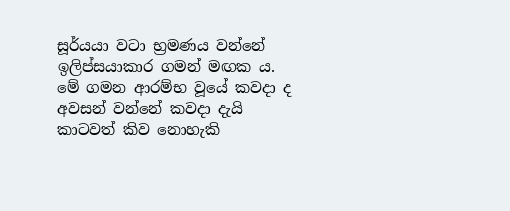සූර්යයා වටා භ්‍රමණය වන්නේ ඉලිප්සයාකාර ගමන් මඟක ය. මේ ගමන ආරම්භ වූයේ කවදා ද අවසන් වන්නේ කවදා දැයි කාටවත් කිව නොහැකි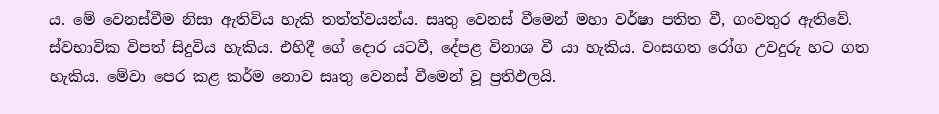ය. මේ වෙනස්වීම නිසා ඇතිවිය හැකි තත්ත්වයන්ය. සෘතු වෙනස් වීමෙන් මහා වර්ෂා පතිත වී, ගංවතුර ඇතිවේ. ස්වභාවික විපත් සිදුවිය හැකිය. එහිදී ගේ දොර යටවී, දේපළ විනාශ වී යා හැකිය. වංසගත රෝග උවදුරු හට ගත හැකිය. මේවා පෙර කළ කර්ම නොව සෘතු වෙනස් වීමෙන් වූ ප්‍රතිඵලයි.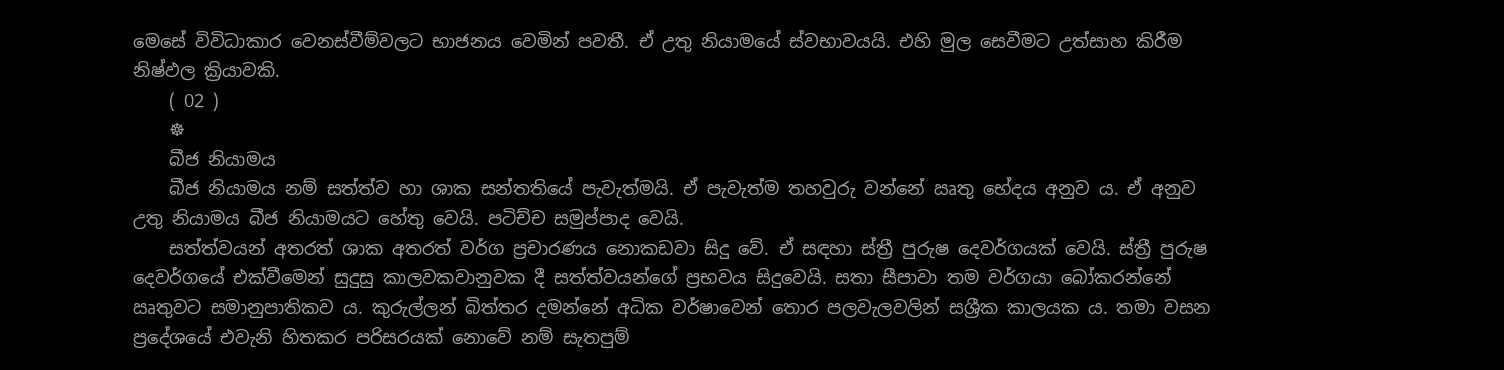මෙසේ විවිධාකාර වෙනස්වීම්වලට භාජනය වෙමින් පවතී. ඒ උතු නියාමයේ ස්වභාවයයි. එහි මුල සෙවීමට උත්සාහ කිරීම නිෂ්ඵල ක්‍රියාවකි.
    ( 02 )
    ☸
    බීජ නියාමය
    බීජ නියාමය නම් සත්ත්ව හා ශාක සන්තතියේ පැවැත්මයි. ඒ පැවැත්ම තහවුරු වන්නේ ඍතු භේදය අනුව ය. ඒ අනුව උතු නියාමය බීජ නියාමයට හේතු වෙයි. පටිච්ච සමුප්පාද වෙයි.
    සත්ත්වයන් අතරත් ශාක අතරත් වර්ග ප්‍රචාරණය නොකඩවා සිදු වේ. ඒ සඳහා ස්ත්‍රී පුරුෂ දෙවර්ගයක් වෙයි. ස්ත්‍රී පුරුෂ දෙවර්ගයේ එක්වීමෙන් සුදුසු කාලවකවානුවක දී සත්ත්වයන්ගේ ප්‍රභවය සිදුවෙයි. සතා සීපාවා තම වර්ගයා බෝකරන්නේ ඍතුවට සමානුපාතිකව ය. කුරුල්ලන් බිත්තර දමන්නේ අධික වර්ෂාවෙන් තොර පලවැලවලින් සශ්‍රීක කාලයක ය. තමා වසන ප්‍රදේශයේ එවැනි හිතකර පරිසරයක් නොවේ නම් සැතපුම්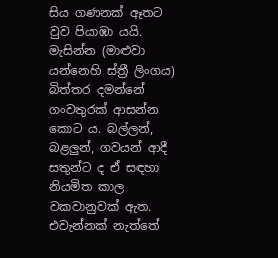සිය ගණනක් ඈතට වුව පියාඹා යයි. මැසින්න (මාළුවා යන්නෙහි ස්ත්‍රී ලිංගය) බිත්තර දමන්නේ ගංවතුරක් ආසන්න කොට ය. බල්ලන්, බළලුන්, ගවයන් ආදී සතුන්ට ද ඒ සඳහා නියමිත කාල වකවානුවක් ඇත. එවැන්නක් නැත්තේ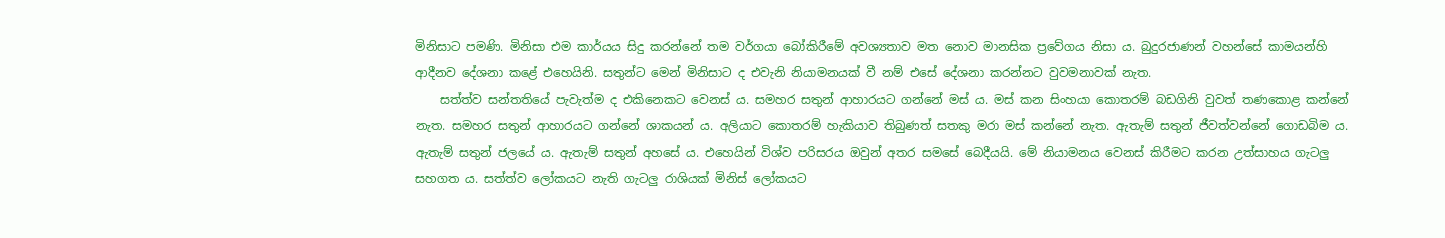මිනිසාට පමණි. මිනිසා එම කාර්යය සිදු කරන්නේ තම වර්ගයා බෝකිරීමේ අවශ්‍යතාව මත නොව මානසික ප්‍රවේගය නිසා ය. බුදුරජාණන් වහන්සේ කාමයන්හි ආදීනව දේශනා කළේ එහෙයිනි. සතුන්ට මෙන් මිනිසාට ද එවැනි නියාමනයක් වී නම් එසේ දේශනා කරන්නට වුවමනාවක් නැත.
    සත්ත්ව සන්තතියේ පැවැත්ම ද එකිනෙකට වෙනස් ය. සමහර සතුන් ආහාරයට ගන්නේ මස් ය. මස් කන සිංහයා කොතරම් බඩගිනි වුවත් තණකොළ කන්නේ නැත. සමහර සතුන් ආහාරයට ගන්නේ ශාකයන් ය. අලියාට කොතරම් හැකියාව තිබුණත් සතකු මරා මස් කන්නේ නැත. ඇතැම් සතුන් ජීවත්වන්නේ ගොඩබිම ය. ඇතැම් සතුන් ජලයේ ය. ඇතැම් සතුන් අහසේ ය. එහෙයින් විශ්ව පරිසරය ඔවුන් අතර සමසේ බෙදීයයි. මේ නියාමනය වෙනස් කිරීමට කරන උත්සාහය ගැටලු සහගත ය. සත්ත්ව ලෝකයට නැති ගැටලු රාශියක් මිනිස් ලෝකයට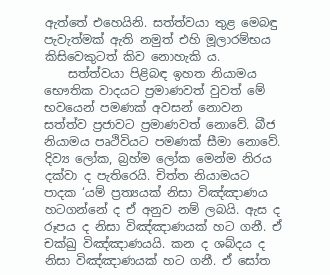ඇත්තේ එහෙයිනි. සත්ත්වයා තුළ මෙබඳු පැවැත්මක් ඇති නමුත් එහි මූලාරම්භය කිසිවෙකුටත් කිව නොහැකි ය.
    සත්ත්වයා පිළිබඳ ඉහත නියාමය භෞතික වාදයට ප්‍රමාණවත් වුවත් මේ භවයෙන් පමණක් අවසන් නොවන සත්ත්ව ප්‍රජාවට ප්‍රමාණවත් නො‍වේ. බීජ නියාමය පෘථිවියට පමණක් සීමා නොවේ. දිව්‍ය ලෝක, බ්‍රහ්ම ලෝක මෙන්ම නිරය දක්වා ද පැතිරෙයි. චිත්ත නියාමයට පාදක ‘යම් ප්‍රත්‍යයක් නිසා විඤ්ඤාණය හටගන්නේ ද ඒ අනුව නම් ලබයි. ඇස ද රූපය ද නිසා විඤ්ඤාණයක් හට ගනී. ඒ චක්ඛු විඤ්ඤාණයයි. කන ද ශබ්දය ද නිසා විඤ්ඤාණයක් හට ගනී. ඒ සෝත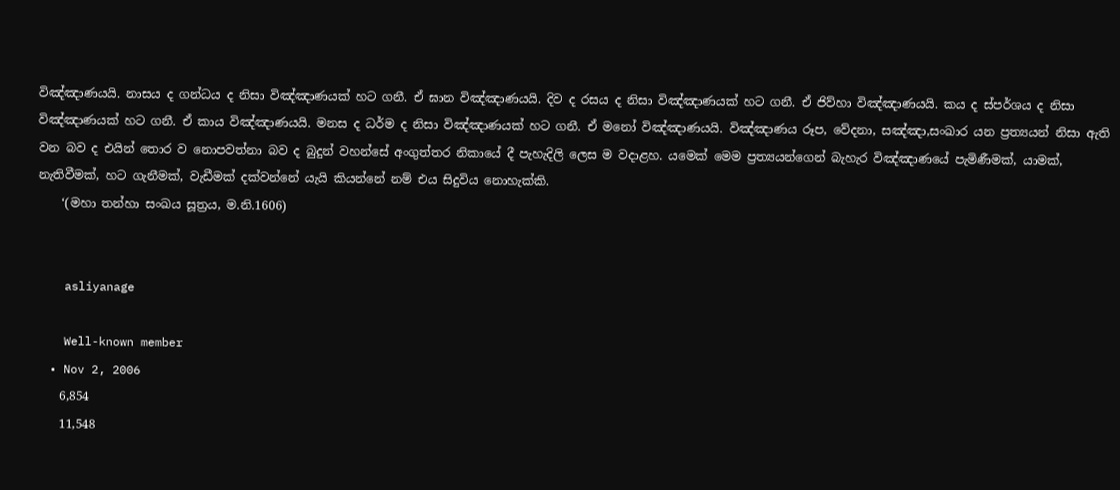විඤ්ඤාණයයි. නාසය ද ගන්ධය ද නිසා විඤ්ඤාණයක් හට ගනී. ඒ ඝාන විඤ්ඤාණයයි. දිව ද රසය ද නිසා විඤ්ඤාණයක් හට ගනී. ඒ ජිව්හා විඤ්ඤාණයයි. කය ද ස්පර්ශය ද නිසා විඤ්ඤාණයක් හට ගනී. ඒ කාය විඤ්ඤාණයයි. මනස ද ධර්ම ද නිසා විඤ්ඤාණයක් හට ගනී. ඒ මනෝ විඤ්ඤාණයයි. විඤ්ඤාණය රූප, වේදනා, සඤ්ඤා,සංඛාර යන ප්‍රත්‍යයන් නිසා ඇති වන බව ද එයින් තොර ව නොපවත්නා බව ද බුදුන් වහන්සේ අංගුත්තර නිකායේ දී පැහැදිලි ලෙස ම වදාළහ. යමෙක් මෙම ප්‍රත්‍යයන්ගෙන් බැහැර විඤ්ඤාණයේ පැමිණීමක්, යාමක්, නැතිවීමක්, හට ගැනීමක්, වැඩීමක් දක්වන්නේ යැයි කියන්නේ නම් එය සිදුවිය නොහැක්කි.
    ‘(මහා තන්හා සංඛය සූත්‍රය, ම.නි.1606)


    asliyanage

    Well-known member
  • Nov 2, 2006
    6,854
    11,548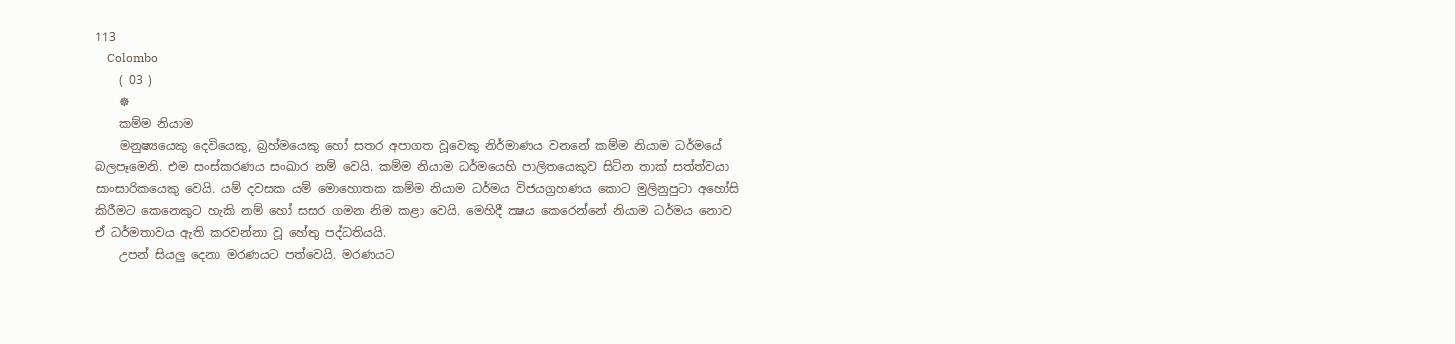113
    Colombo
    ( 03 )
    ☸
    කම්ම නියාම
    මනුෂ්‍යයෙකු දෙවියෙකු, බ්‍රහ්මයෙකු හෝ සතර අපාගත වූවෙකු නිර්මාණය වනනේ කම්ම නියාම ධර්මයේ බලපෑමෙනි. එම සංස්කරණය සංඛාර නම් වෙයි. කම්ම නියාම ධර්මයෙහි පාලිතයෙකුව සිටින තාක් සත්ත්වයා සාංසාරිකයෙකු වෙයි. යම් දවසක යම් මොහොතක කම්ම නියාම ධර්මය විජයග්‍රහණය කොට මුලිනුපුටා අහෝසි කිරීමට කෙනෙකුට හැකි නම් හෝ සසර ගමන නිම කළා වෙයි. මෙහිදී ක්‍ෂය කෙරෙන්නේ නියාම ධර්මය නොව ඒ ධර්මතාවය ඇති කරවන්නා වූ හේතු පද්ධතියයි.
    උපන් සියලු දෙනා මරණයට පත්වෙයි. මරණයට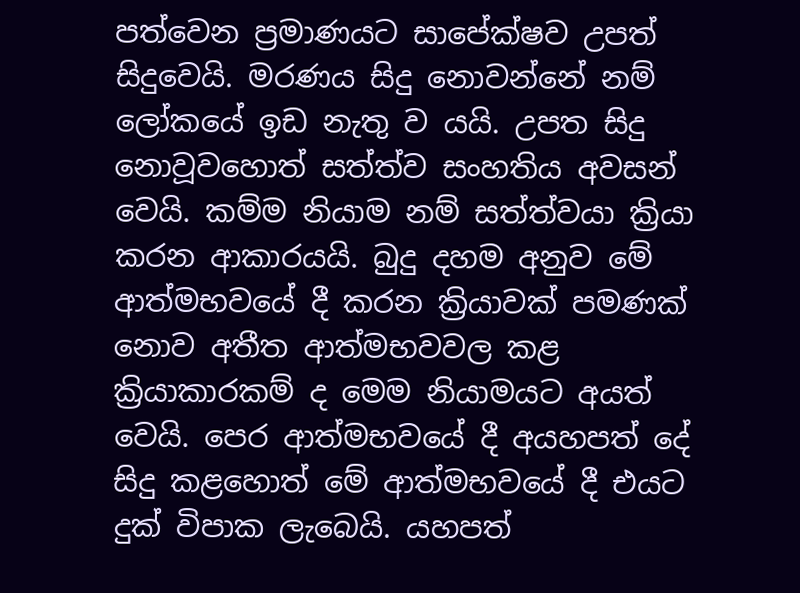පත්වෙන ප්‍රමාණයට සාපේක්ෂව උපත් සිදුවෙයි. මරණය සිදු නොවන්නේ නම් ලෝකයේ ඉඩ නැතු ව යයි. උපත සිදු නොවූවහොත් සත්ත්ව සංහතිය අවසන් වෙයි. කම්ම නියාම නම් සත්ත්වයා ක්‍රියා කරන ආකාරයයි. බුදු දහම අනුව මේ ආත්මභවයේ දී කරන ක්‍රියාවක් පමණක් නොව අතීත ආත්මභවවල කළ ක්‍රියාකාරකම් ද මෙම නියාමයට අයත් වෙයි. පෙර ආත්මභවයේ දී අයහපත් දේ සිදු කළහොත් මේ ආත්මභවයේ දී එයට දුක් විපාක ලැබෙයි. යහපත්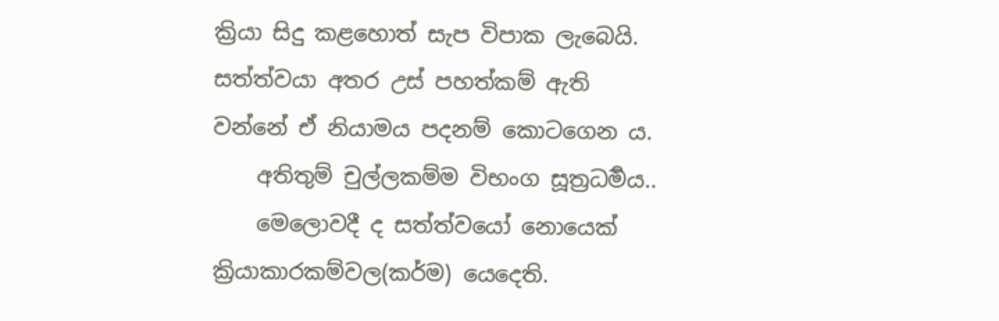ක්‍රියා සිදු කළහොත් සැප විපාක ලැබෙයි. සත්ත්වයා අතර උස් පහත්කම් ඇති වන්නේ ඒ නියාමය පදනම් කොටගෙන ය.
    අතිතුම් චුල්ලකම්ම විභංග සූත්‍රධර්‍මය..
    මෙලොවදී ද සත්ත්වයෝ නොයෙක් ක්‍රියාකාරකම්වල(කර්ම) යෙදෙති.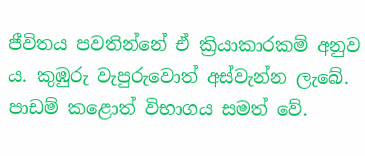ජීවිතය පවතින්නේ ඒ ක්‍රියාකාරකම් අනුව ය. කුඹුරු වැපුරුවොත් අස්වැන්න ලැබේ. පාඩම් කළොත් විභාගය සමත් වේ.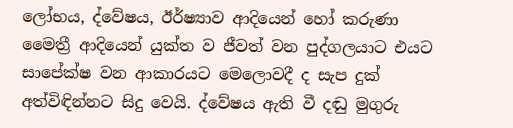ලෝභය, ද්වේෂය, ඊර්ෂ්‍යාව ආදියෙන් හෝ කරුණා මෛත්‍රී ආදියෙන් යුක්ත ව ජීවත් වන පුද්ගලයාට එයට සාපේක්ෂ වන ආකාරයට මෙලොවදී ද සැප දුක් අත්විඳින්නට සිදු වෙයි. ද්වේෂය ඇති වී දඬු මුගුරු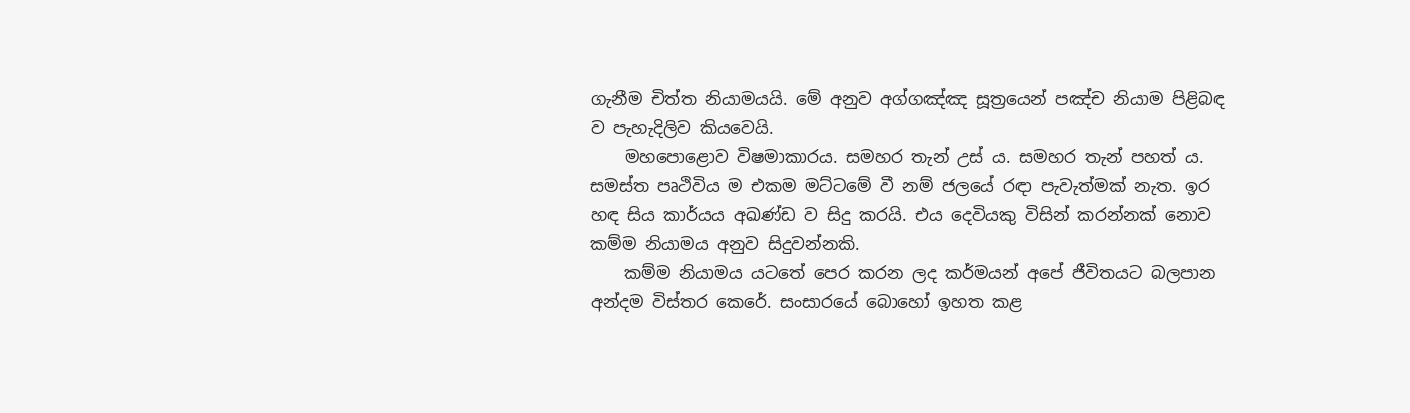ගැනීම චිත්ත නියාමයයි. මේ අනුව අග්ගඤ්ඤ සූත්‍රයෙන් පඤ්ච නියාම පිළිබඳ ව පැහැදිලිව කියවෙයි.
    මහපොළොව විෂමාකාරය. සමහර තැන් උස් ය. සමහර තැන් පහත් ය. සමස්ත පෘථිවිය ම එකම මට්ටමේ වී නම් ජලයේ රඳා පැවැත්මක් නැත. ඉර හඳ සිය කාර්යය අඛණ්ඩ ව සිදු කරයි. එය දෙවියකු විසින් කරන්නක් නොව කම්ම නියාමය අනුව සිදුවන්නකි.
    කම්ම නියාමය යටතේ පෙර කරන ලද කර්මයන් අපේ ජීවිතයට බලපාන අන්දම විස්තර කෙරේ. සංසාරයේ බොහෝ ඉහත කළ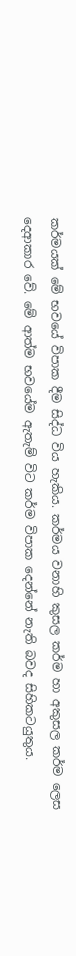කර්මයක් මේ භවයේ විපාක දීම සිද්ධ විය හැකිය. කර්මය වනාහි කුසල කර්ම හා අකුසල කර්ම ලෙස දෙආකාර වේ. මේ ආත්ම භවයේම ඇතැම් විට කර්ම විපාක දෙන්නේ නැති බවද සිහිකටයුතුය.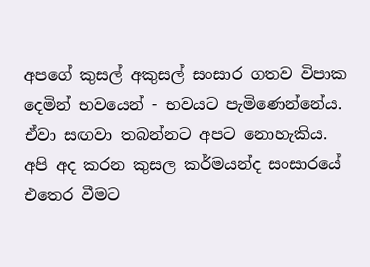අපගේ කුසල් අකුසල් සංසාර ගතව විපාක දෙමින් භවයෙන් - භවයට පැමිණෙන්නේය. ඒවා සඟවා තබන්නට අපට නොහැකිය. අපි අද කරන කුසල කර්මයන්ද සංසාරයේ එතෙර වීමට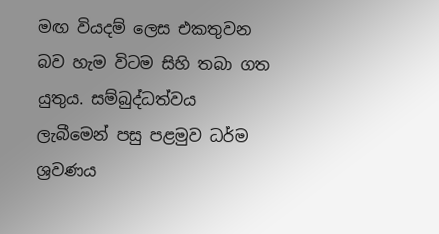මඟ වියදම් ලෙස එකතුවන බව හැම විටම සිහි තබා ගත යුතුය. සම්බුද්ධත්වය ලැබීමෙන් පසු පළමුව ධර්ම ශ්‍රවණය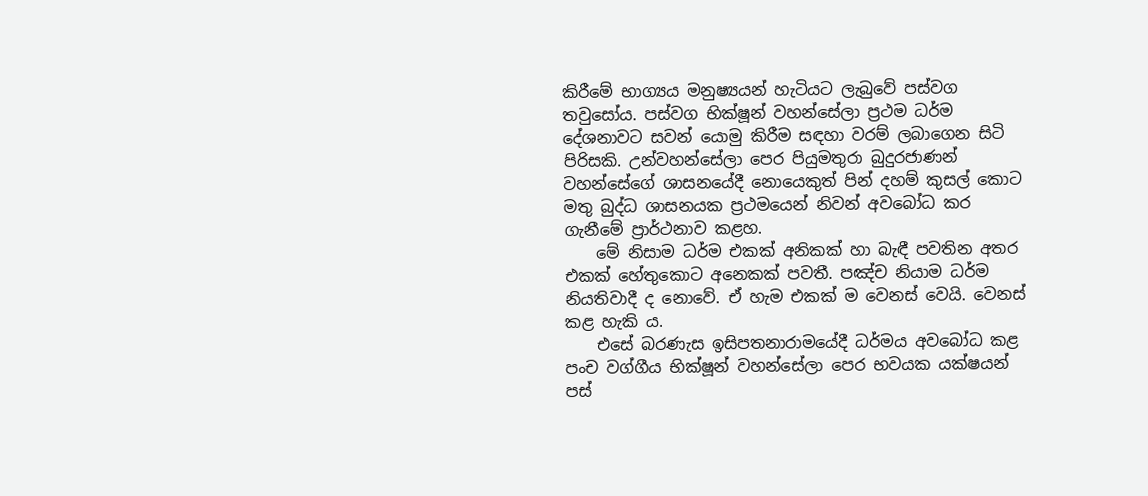කිරීමේ භාග්‍යය මනුෂ්‍යයන් හැටියට ලැබුවේ පස්වග තවුසෝය. පස්වග භික්ෂූන් වහන්සේලා ප්‍රථම ධර්ම දේශනාවට සවන් යොමු කිරීම සඳහා වරම් ලබාගෙන සිටි පිරිසකි. උන්වහන්සේලා පෙර පියුමතුරා බුදුරජාණන් වහන්සේගේ ශාසනයේදී නොයෙකුත් පින් දහම් කුසල් කොට මතු බුද්ධ ශාසනයක ප්‍රථමයෙන් නිවන් අවබෝධ කර ගැනීමේ ප්‍රාර්ථනාව කළහ.
    මේ නිසාම ධර්ම එකක් අනිකක් හා බැඳී පවතින අතර එකක් හේතුකොට අනෙකක් පවතී. පඤ්ච නියාම ධර්ම නියතිවාදී ද නොවේ. ඒ හැම එකක් ම වෙනස් වෙයි. වෙනස් කළ හැකි ය.
    එසේ බරණැස ඉසිපතනාරාමයේදී ධර්මය අවබෝධ කළ පංච වග්ගීය භික්ෂූන් වහන්සේලා පෙර භවයක යක්ෂයන් පස්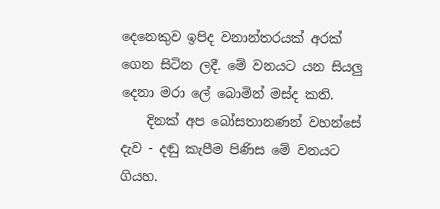දෙනෙකුව ඉපිද වනාන්තරයක් අරක් ගෙන සිටින ලදී. මේ වනයට යන සියලු දෙනා මරා ලේ බොමින් මස්ද කති.
    දිනක් අප බෝසතානණන් වහන්සේ දැව - දඬු කැපීම පිණිස මේ වනයට ගියහ.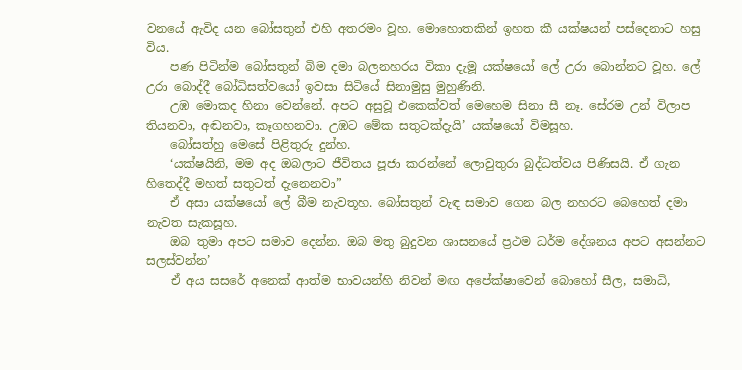වනයේ ඇවිද යන බෝසතුන් එහි අතරමං වූහ. මොහොතකින් ඉහත කී යක්ෂයන් පස්දෙනාට හසු විය.
    පණ පිටින්ම බෝසතුන් බිම දමා බලනහරය විකා දැමූ යක්ෂයෝ ලේ උරා බොන්නට වූහ. ලේ උරා බොද්දී බෝධිසත්වයෝ ඉවසා සිටියේ සිනාමුසු මුහුණිනි.
    උඹ මොකද හිනා වෙන්නේ. අපට අසුවූ එකෙක්වත් මෙහෙම සිනා සී නෑ. සේරම උන් විලාප තියනවා, අඬනවා, කෑගහනවා. උඹට මේක සතුටක්දැයි’ යක්ෂයෝ විමසූහ.
    බෝසත්හු මෙසේ පිළිතුරු දුන්හ.
    ‘යක්ෂයිනි, මම අද ඔබලාට ජීවිතය පූජා කරන්නේ ලොවුතුරා බුද්ධත්වය පිණිසයි. ඒ ගැන හිතෙද්දී මහත් සතුටත් දැනෙනවා”
    ඒ අසා යක්ෂයෝ ලේ බීම නැවතූහ. බෝසතුන් වැඳ සමාව ගෙන බල නහරට බෙහෙත් දමා නැවත සැකසූහ.
    ඔබ තුමා අපට සමාව දෙන්න. ඔබ මතු බුදුවන ශාසනයේ ප්‍රථම ධර්ම දේශනය අපට අසන්නට සලස්වන්න’
    ඒ අය සසරේ අනෙක් ආත්ම භාවයන්හි නිවන් මඟ අපේක්ෂාවෙන් බොහෝ සීල, සමාධි,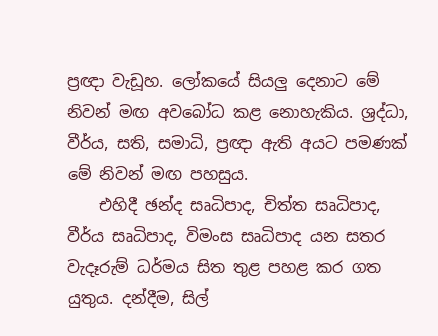ප්‍රඥා වැඩූහ. ලෝකයේ සියලු දෙනාට මේ නිවන් මඟ අවබෝධ කළ නොහැකිය. ශ්‍රද්ධා, වීර්ය, සති, සමාධි, ප්‍රඥා ඇති අයට පමණක් මේ නිවන් මඟ පහසුය.
    එහිදී ඡන්ද සෘධිපාද, චිත්ත සෘධිපාද, වීර්ය සෘධිපාද, විමංස සෘධිපාද යන සතර වැදෑරුම් ධර්මය සිත තුළ පහළ කර ගත යුතුය. දන්දීම, සිල්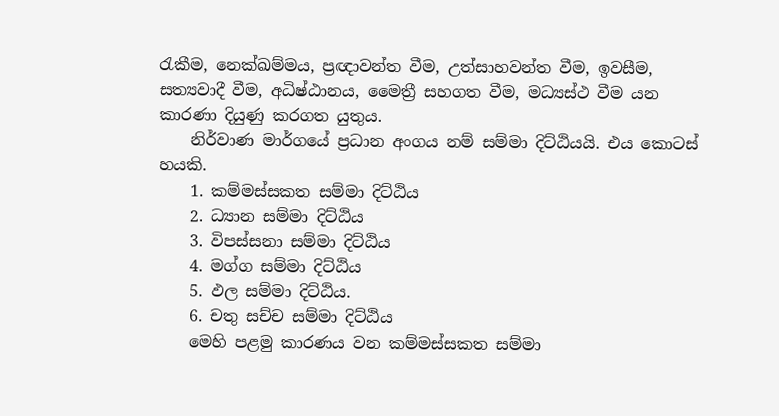රැකීම, නෙක්ඛම්මය, ප්‍රඥාවන්ත වීම, උත්සාහවන්ත වීම, ඉවසීම, සත්‍යවාදී වීම, අධිෂ්ඨානය, මෛත්‍රී සහගත වීම, මධ්‍යස්ථ වීම යන කාරණා දියුණු කරගත යුතුය.
    නිර්වාණ මාර්ගයේ ප්‍රධාන අංගය නම් සම්මා දිට්ඨියයි. එය කොටස් හයකි.
    1. කම්මස්සකත සම්මා දිට්ඨිය
    2. ධ්‍යාන සම්මා දිට්ඨිය
    3. විපස්සනා සම්මා දිට්ඨිය
    4. මග්ග සම්මා දිට්ඨිය
    5. ඵල සම්මා දිට්ඨිය.
    6. චතු සච්ච සම්මා දිට්ඨිය
    මෙහි පළමු කාරණය වන කම්මස්සකත සම්මා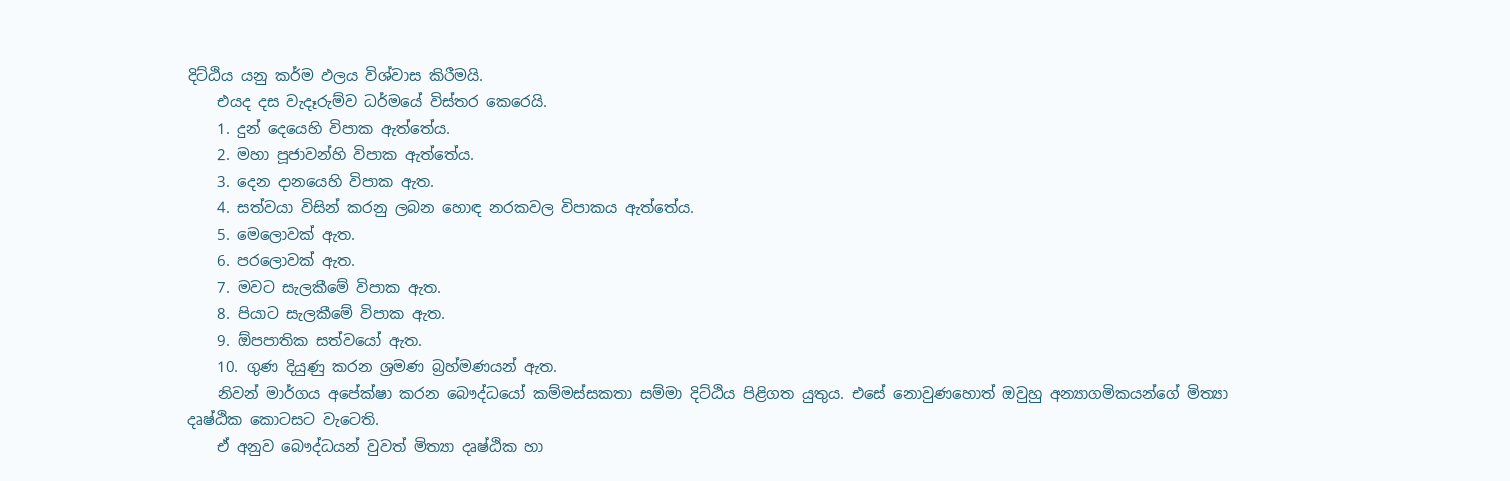දිට්ඨිය යනු කර්ම ඵලය විශ්වාස කිරීමයි.
    එයද දස වැදෑරුම්ව ධර්මයේ විස්තර කෙරෙයි.
    1. දුන් දෙයෙහි විපාක ඇත්තේය.
    2. මහා පූජාවන්හි විපාක ඇත්තේය.
    3. දෙන දානයෙහි විපාක ඇත.
    4. සත්වයා විසින් කරනු ලබන හොඳ නරකවල විපාකය ඇත්තේය.
    5. මෙලොවක් ඇත.
    6. පරලොවක් ඇත.
    7. මවට සැලකීමේ විපාක ඇත.
    8. පියාට සැලකීමේ විපාක ඇත.
    9. ඕපපාතික සත්වයෝ ඇත.
    10. ගුණ දියුණු කරන ශ්‍රමණ බ්‍රහ්මණයන් ඇත.
    නිවන් මාර්ගය අපේක්ෂා කරන බෞද්ධයෝ කම්මස්සකතා සම්මා දිට්ඨිය පිළිගත යුතුය. එසේ නොවුණහොත් ඔවුහු අන්‍යාගමිකයන්ගේ මිත්‍යා දෘෂ්ඨික කොටසට වැටෙති.
    ඒ අනුව බෞද්ධයන් වුවත් මිත්‍යා දෘෂ්ඨික හා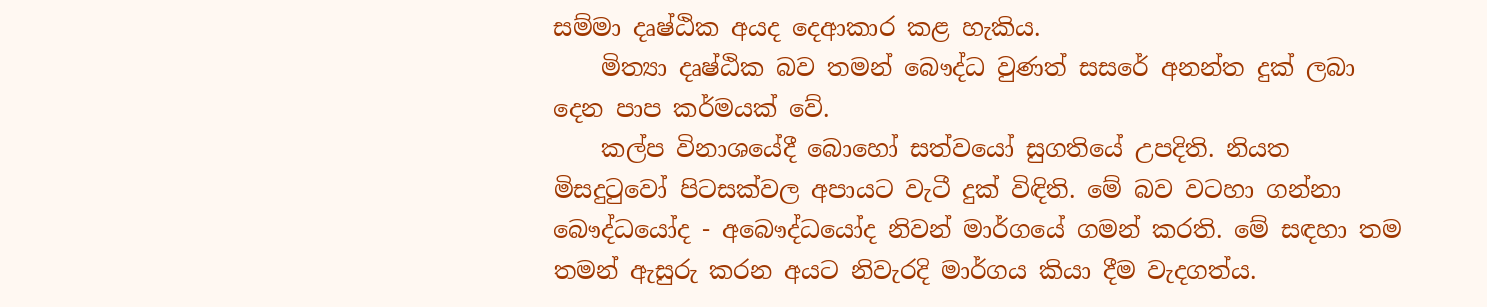සම්මා දෘෂ්ඨික අයද දෙආකාර කළ හැකිය.
    මිත්‍යා දෘෂ්ඨික බව තමන් බෞද්ධ වුණත් සසරේ අනන්ත දුක් ලබා දෙන පාප කර්මයක් වේ.
    කල්ප විනාශයේදී බොහෝ සත්වයෝ සුගතියේ උපදිති. නියත මිසදුටුවෝ පිටසක්වල අපායට වැටී දුක් විඳිති. මේ බව වටහා ගන්නා බෞද්ධයෝද - අබෞද්ධයෝද නිවන් මාර්ගයේ ගමන් කරති. මේ සඳහා තම තමන් ඇසුරු කරන අයට නිවැරදි මාර්ගය කියා දීම වැදගත්ය.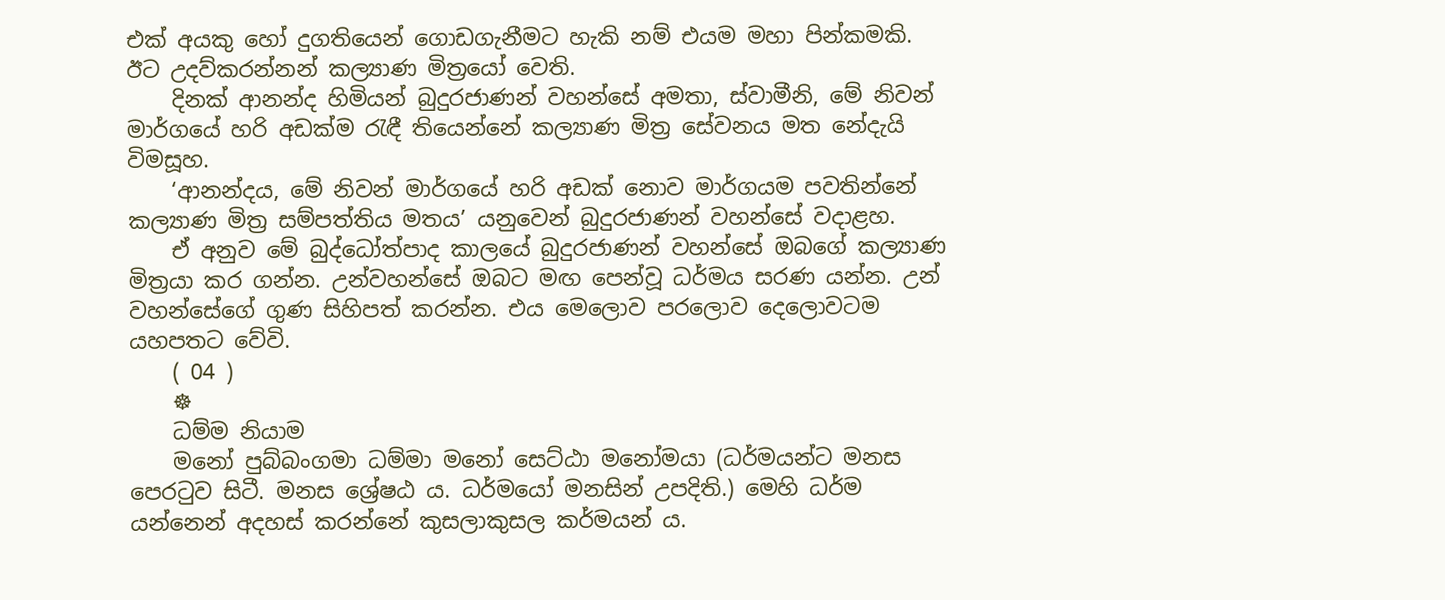එක් අයකු හෝ දුගතියෙන් ගොඩගැනීමට හැකි නම් එයම මහා පින්කමකි. ඊට උදව්කරන්නන් කල්‍යාණ මිත්‍රයෝ වෙති.
    දිනක් ආනන්ද හිමියන් බුදුරජාණන් වහන්සේ අමතා, ස්වාමීනි, මේ නිවන් මාර්ගයේ හරි අඩක්ම රැඳී තියෙන්නේ කල්‍යාණ මිත්‍ර සේවනය මත නේදැයි විමසූහ.
    ‘ආනන්දය, මේ නිවන් මාර්ගයේ හරි අඩක් නොව මාර්ගයම පවතින්නේ කල්‍යාණ මිත්‍ර සම්පත්තිය මතය’ යනුවෙන් බුදුරජාණන් වහන්සේ වදාළහ.
    ඒ අනුව මේ බුද්ධෝත්පාද කාලයේ බුදුරජාණන් වහන්සේ ඔබගේ කල්‍යාණ මිත්‍රයා කර ගන්න. උන්වහන්සේ ඔබට මඟ පෙන්වූ ධර්මය සරණ යන්න. උන් වහන්සේගේ ගුණ සිහිපත් කරන්න. එය මෙලොව පරලොව දෙලොවටම යහපතට වේවි.
    ( 04 )
    ☸
    ධම්ම නියාම
    මනෝ පුබ්බංගමා ධම්මා මනෝ සෙට්ඨා මනෝමයා (ධර්මයන්ට මනස පෙරටුව සිටී. මනස ශ්‍රේෂඨ ය. ධර්මයෝ මනසින් උපදිති.) මෙහි ධර්ම යන්නෙන් අදහස් කරන්නේ කුසලාකුසල කර්මයන් ය.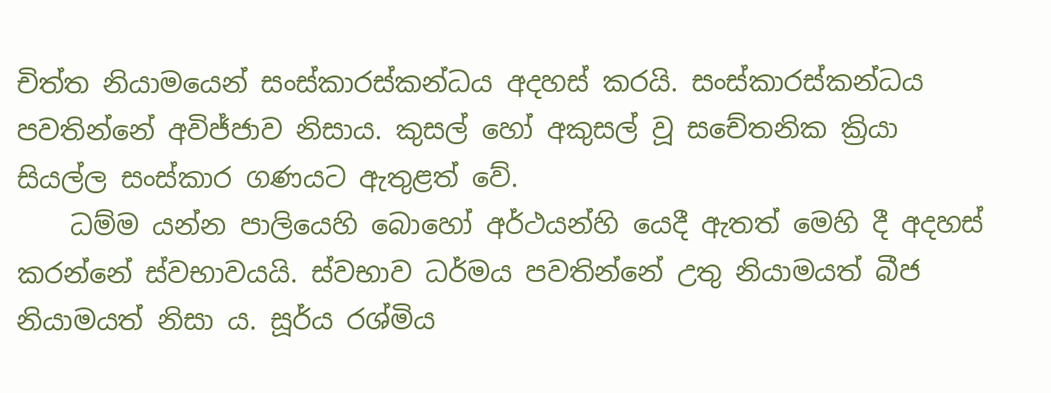චිත්ත නියාමයෙන් සංස්කාරස්කන්ධය අදහස් කරයි. සංස්කාරස්කන්ධය පවතින්නේ අවිජ්ජාව නිසාය. කුසල් හෝ අකුසල් වූ ‍සචේතනික ක්‍රියා සියල්ල සංස්කාර ගණයට ඇතුළත් වේ.
    ධම්ම යන්න පාලියෙහි බොහෝ අර්ථයන්හි යෙදී ඇතත් මෙහි දී අදහස් කරන්නේ ස්වභාවයයි. ස්වභාව ධර්මය පවතින්නේ උතු නියාමයත් බීජ නියාමයත් නිසා ය. සූර්ය රශ්මිය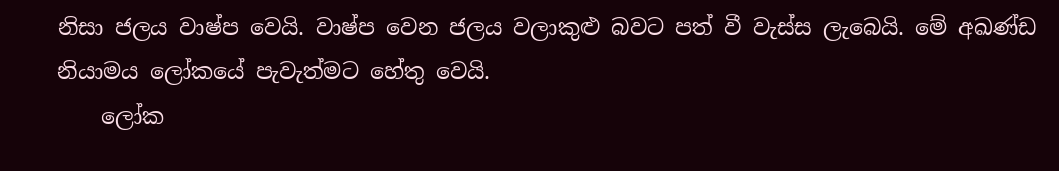නිසා ජලය වාෂ්ප වෙයි. වාෂ්ප වෙන ජලය වලාකුළු බවට පත් වී වැස්ස ලැබෙයි. මේ අඛණ්ඩ නියාමය ලෝකයේ පැවැත්මට හේතු වෙයි.
    ලෝක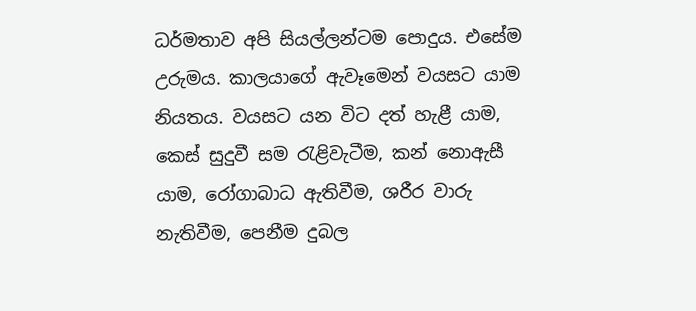ධර්මතාව අපි සියල්ලන්ටම පොදුය. එසේම උරුමය. කාලයාගේ ඇවෑමෙන් වයසට යාම නියතය. වයසට යන විට දත් හැළී යාම, කෙස් සුදුවී සම රැළිවැටීම, කන් නොඇසී යාම, රෝගාබාධ ඇතිවීම, ශරීර වාරු නැතිවීම, පෙනීම දුබල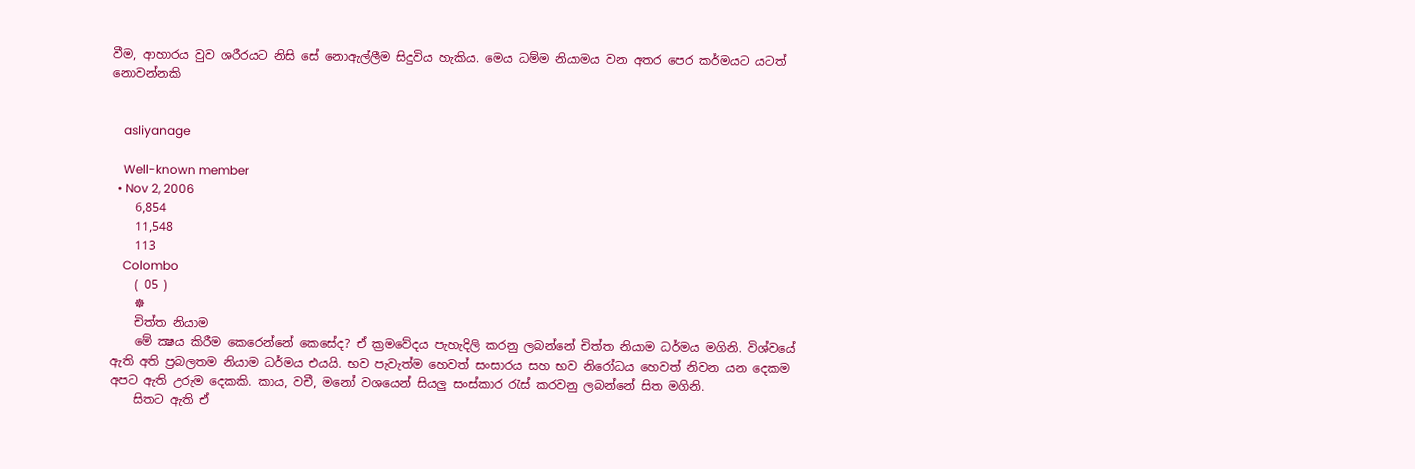වීම, ආහාරය වුව ශරීරයට නිසි සේ නොඇල්ලීම සිදුවිය හැකිය. මෙය ධම්ම නියාමය වන අතර පෙර කර්මයට යටත් නොවන්නකි


    asliyanage

    Well-known member
  • Nov 2, 2006
    6,854
    11,548
    113
    Colombo
    ( 05 )
    ☸
    චිත්ත නියාම
    මේ ක්‍ෂය කිරීම කෙරෙන්නේ කෙසේද? ඒ ක්‍රමවේදය පැහැදිලි කරනු ලබන්නේ චිත්ත නියාම ධර්මය මගිනි. විශ්වයේ ඇති අති ප්‍රබලතම නියාම ධර්මය එයයි. භව පැවැත්ම හෙවත් සංසාරය සහ භව නිරෝධය හෙවත් නිවන යන දෙකම අපට ඇති උරුම දෙකකි. කාය, වචී, මනෝ වශයෙන් සියලු සංස්කාර රැස් කරවනු ලබන්නේ සිත මගිනි.
    සිතට ඇති ඒ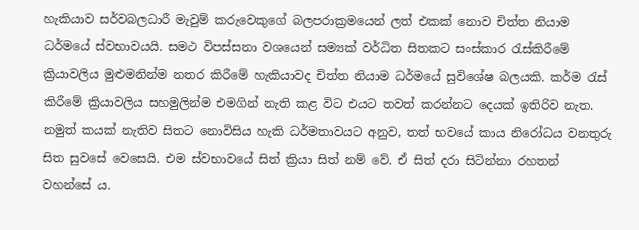හැකියාව සර්වබලධාරී මැවුම් කරුවෙකුගේ බලපරාක්‍රමයෙන් ලත් එකක් නොව චිත්ත නියාම ධර්මයේ ස්වභාවයයි. සමථ විපස්සනා වශයෙන් සම්‍යක් වර්ධිත සිතකට සංස්කාර රැස්කිරීමේ ක්‍රියාවලිය මුළුමනින්ම නතර කිරීමේ හැකියාවද චිත්ත නියාම ධර්මයේ සුවිශේෂ බලයකි. කර්ම රැස් කිරීමේ ක්‍රියාවලිය සහමුලින්ම එමගින් නැති කළ විට එයට තවත් කරන්නට දෙයක් ඉතිරිව නැත. නමුත් කයක් නැතිව සිතට නොවිසිය හැකි ධර්මතාවයට අනුව, තත් භවයේ කාය නිරෝධය වනතුරු සිත සුවසේ වෙසෙයි. එම ස්වභාවයේ සිත් ක්‍රියා සිත් නම් වේ. ඒ සිත් දරා සිටින්නා රහතන් වහන්සේ ය.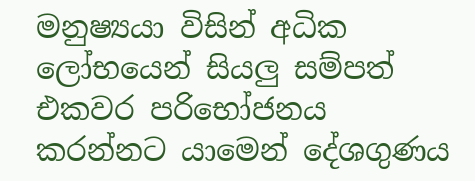මනුෂ්‍යයා විසින් අධික ලෝභයෙන් සියලු සම්පත් එකවර පරිභෝජනය කරන්නට යාමෙන් දේශගුණය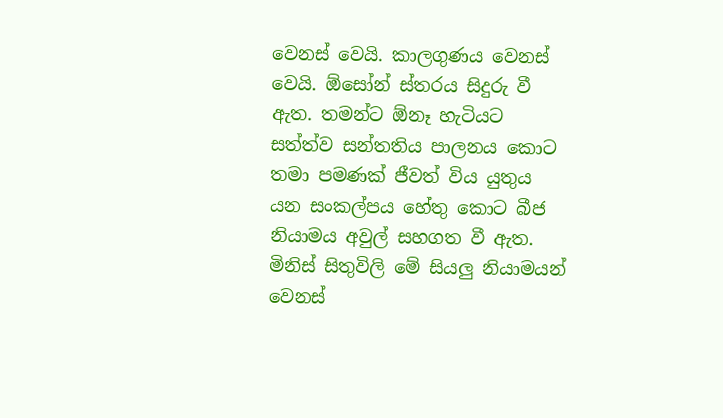වෙනස් වෙයි. කාලගුණය වෙනස් වෙයි. ඕසෝන් ස්තරය සිදුරු වී ඇත. තමන්ට ඕනෑ හැටියට සත්ත්ව සන්තතිය පාලනය කොට තමා පමණක් ජීවත් විය යුතුය යන සංකල්පය හේතු කොට බීජ නියාමය අවුල් සහගත වී ඇත. මිනිස් සිතුවිලි මේ සියලු නියාමයන් වෙනස්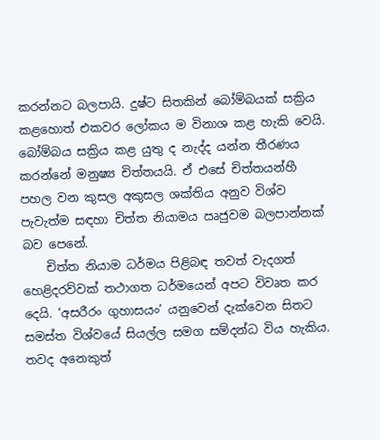කරන්නට බලපායි. දුෂ්ට සිතකින් බෝම්බයක් සක්‍රිය කළහොත් එකවර ලෝකය ම විනාශ කළ හැකි වෙයි. බෝම්බය සක්‍රිය කළ යුතු ද නැද්ද යන්න තීරණය කරන්නේ මනුෂ්‍ය චිත්තයයි. ඒ එසේ චිත්තයන්හී පහල වන කුසල අකුසල ශක්තිය අනුව විශ්ව පැවැත්ම සඳහා චිත්ත නියාමය ඍජුවම බලපාන්නක් බව පෙනේ.
    චිත්ත නියාම ධර්මය පිළිබඳ තවත් වැදගත් හෙළිදරව්වක් තථාගත ධර්මයෙන් අපට විවෘත කර දෙයි. ‘අසරීරං ගුහාසයං’ යනුවෙන් දැක්වෙන සිතට සමස්ත විශ්වයේ සියල්ල සමග සම්දන්ධ විය හැකිය. තවද අනෙකුත්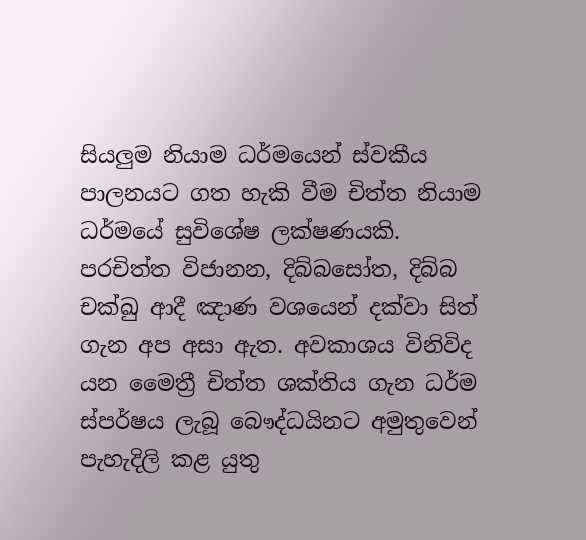සියලුම නියාම ධර්මයෙන් ස්වකීය පාලනයට ගත හැකි වීම චිත්ත නියාම ධර්මයේ සුවිශේෂ ලක්ෂණයකි. පරචිත්ත විජානන, දිබ්බසෝත, දිබ්බ චක්ඛු ආදී ඤාණ වශයෙන් දක්වා සිත් ගැන අප අසා ඇත. අවකාශය විනිවිද යන මෛත්‍රී චිත්ත ශක්තිය ගැන ධර්ම ස්පර්ෂය ලැබූ බෞද්ධයිනට අමුතුවෙන් පැහැදිලි කළ යුතු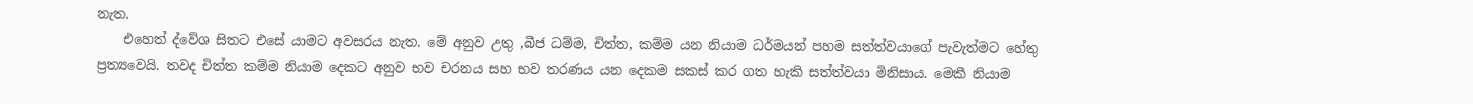නැත.
    එහෙත් ද්වේශ සිතට එසේ යාමට අවසරය නැත. මේ අනුව උතු ,බීජ ධම්ම, චිත්ත, කම්ම යන නියාම ධර්මයන් පහම සත්ත්වයාගේ පැවැත්මට හේතු ප්‍රත්‍යවෙයි. තවද චිත්ත කම්ම නියාම දෙකට අනුව භව චරනය සහ භව තරණය යන දෙකම සකස් කර ගත හැකි සත්ත්වයා මිනිසාය. මෙකී නියාම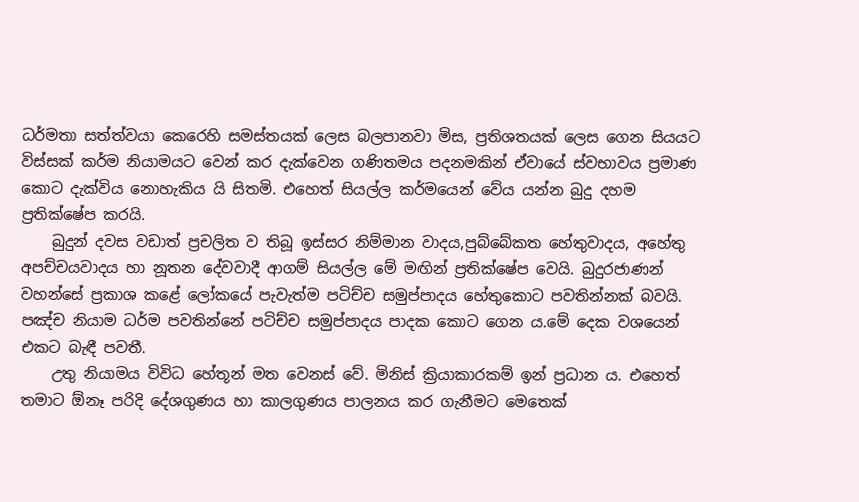ධර්මතා සත්ත්වයා කෙරෙහි සමස්තයක් ලෙස බලපානවා මිස, ප්‍රතිශතයක් ලෙස ගෙන සියයට විස්සක් කර්ම නියාමයට වෙන් කර දැක්වෙන ගණිතමය පදනමකින් ඒවායේ ස්වභාවය ප්‍රමාණ කොට දැක්විය නොහැකිය යි සිතමි. එහෙත් සියල්ල කර්මයෙන් වේය යන්න බුදු දහම ප්‍රතික්ෂේප කරයි.
    බුදුන් දවස වඩාත් ප්‍රචලිත ව තිබූ ඉස්සර නිම්මාන වාදය,පුබ්බේකත හේතුවාදය, අහේතු අපච්චයවාදය හා නූතන දේවවාදී ආගම් සියල්ල මේ මඟින් ප්‍රතික්ෂේප වෙයි. බුදුරජාණන් වහන්සේ ප්‍රකාශ කළේ ලෝකයේ පැවැත්ම පටිච්ච සමුප්පාදය හේතුකොට පවතින්නක් බවයි. පඤ්ච නියාම ධර්ම පවතින්නේ පටිච්ච සමුප්පාදය පාදක කොට ගෙන ය.මේ දෙක වශයෙන් එකට බැඳී පවතී.
    උතු නියාමය විවිධ හේතූන් මත වෙනස් වේ. මිනිස් ක්‍රියාකාරකම් ඉන් ප්‍රධාන ය. එහෙත් තමාට ඕනෑ පරිදි දේශගුණය හා කාලගුණය පාලනය කර ගැනීමට මෙතෙක්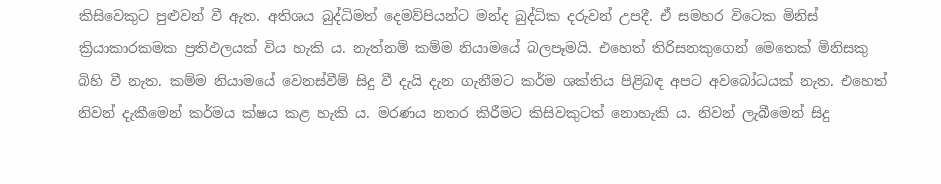කිසිවෙකුට පුළුවන් වී ඇත. අතිශය බුද්ධිමත් දෙමව්පියන්ට මන්ද බුද්ධික දරුවන් උපදී. ඒ සමහර විටෙක මිනිස් ක්‍රියාකාරකමක ප්‍රතිඵලයක් විය හැකි ය. නැත්නම් කම්ම නියාමයේ බලපෑමයි. එහෙත් තිරිසනකුගෙන් මෙතෙක් මිනිසකු බිහි වී නැත. කම්ම නියාමයේ වෙනස්වීම් සිදු වී දැයි දැන ගැනීමට කර්ම ශක්තිය පිළිබඳ අපට අවබෝධයක් නැත. එහෙත් නිවන් දැකීමෙන් කර්මය ක්ෂය කළ හැකි ය. මරණය නතර කිරීමට කිසිවකුටත් නොහැකි ය. නිවන් ලැබීමෙන් සිදු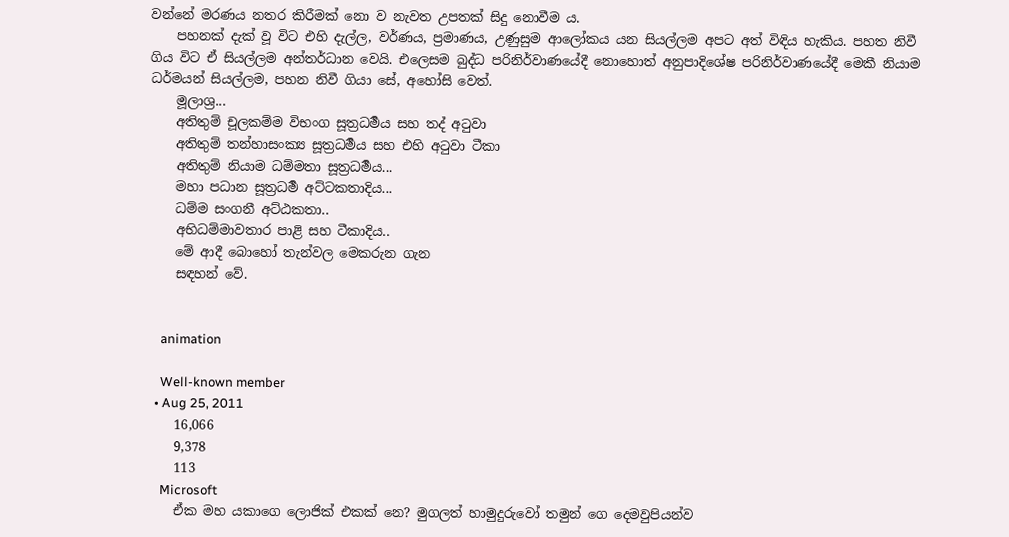වන්නේ මරණය නතර කිරීමක් නො ව නැවත උපතක් සිදු නොවීම ය.
    පහනක් දැක් වූ විට එහි දැල්ල, වර්ණය, ප්‍රමාණය, උණුසුම ආලෝකය යන සියල්ලම අපට අත් විඳිය හැකිය. පහත නිවී ගිය විට ඒ සියල්ලම අන්තර්ධාන වෙයි. එලෙසම බුද්ධ පරිනිර්වාණයේදී නොහොත් අනුපාදිශේෂ පරිනිර්වාණයේදී මෙකී නියාම ධර්මයන් සියල්ලම, පහන නිවී ගියා සේ, අහෝසි වෙත්.
    මූලාශ්‍ර...
    අතිතුම් චූලකම්ම විභංග සූත්‍රධර්‍මය සහ තද් අටුවා
    අතිතුම් තන්හාසංක්‍ය සූත්‍රධර්‍මය සහ එහි අටුවා ටීකා
    අතිතුම් නියාම ධම්මතා සූත්‍රධර්‍මය...
    මහා පධාන සූත්‍රධර්‍ම අට්ටකතාදිය...
    ධම්ම සංගනී අට්ඨකතා..
    අභිධම්මාවතාර පාළි සහ ටීකාදිය..
    මේ ආදී බොහෝ තැන්වල මෙකරුන ගැන
    සඳහන් වේ.


    animation

    Well-known member
  • Aug 25, 2011
    16,066
    9,378
    113
    Microsoft
    ඒක මහ යකාගෙ ලොජික් එකක් නෙ? මුගලත් හාමුදුරුවෝ තමුන් ගෙ දෙමවුපියන්ව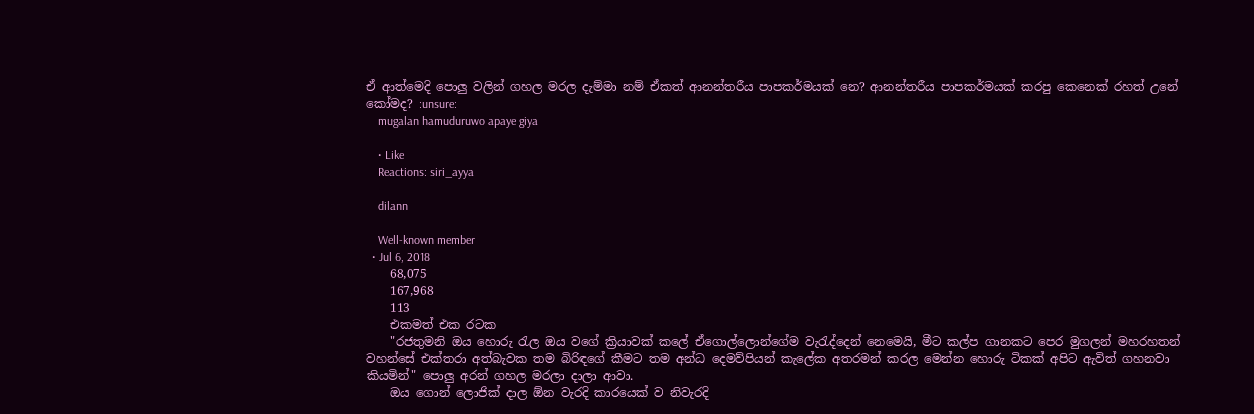ඒ ආත්මෙදි පොලු වලින් ගහල මරල දැම්මා නම් ඒකත් ආනන්තරීය පාපකර්මයක් නෙ? ආනන්තරීය පාපකර්මයක් කරපු කෙනෙක් රහත් උනේ කෝමද? :unsure:
    mugalan hamuduruwo apaye giya

    • Like
    Reactions: siri_ayya

    dilann

    Well-known member
  • Jul 6, 2018
    68,075
    167,968
    113
    එකමත් එක රටක
    "රජතුමනි ඔය හොරු රැල ඔය වගේ ක්‍රියාවක් කලේ ඒගොල්ලොන්ගේම වැරැද්දෙන් නෙමෙයි, මීට කල්ප ගානකට පෙර මුගලන් මහරහතන් වහන්සේ එක්තරා අත්බැවක තම බිරිඳගේ කීමට තම අන්ධ දෙමව්පියන් කැලේක අතරමන් කරල මෙන්න හොරු ටිකක් අපිට ඇවිත් ගහනවා කියමින්" පොලු අරන් ගහල මරලා දාලා ආවා.
    ඔය ගොන් ලොජික් දාල ඕන වැරදි කාරයෙක් ව නිවැරදි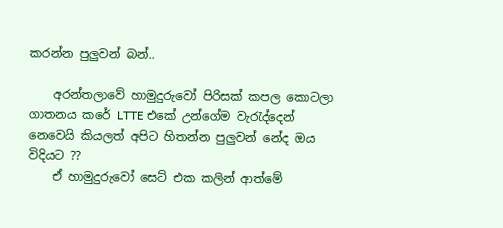කරන්න පුලුවන් බන්..

    අරන්තලාවේ හාමුදුරුවෝ පිරිසක් කපල කොටලා ගාතනය කරේ LTTE එකේ උන්ගේම වැරැද්දෙන් නෙවෙයි කියලත් අපිට හිතන්න පුලුවන් නේද ඔය විදියට ??
    ඒ හාමුදුරුවෝ සෙට් එක කලින් ආත්මේ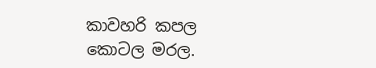කාවහරි කපල කොටල මරල.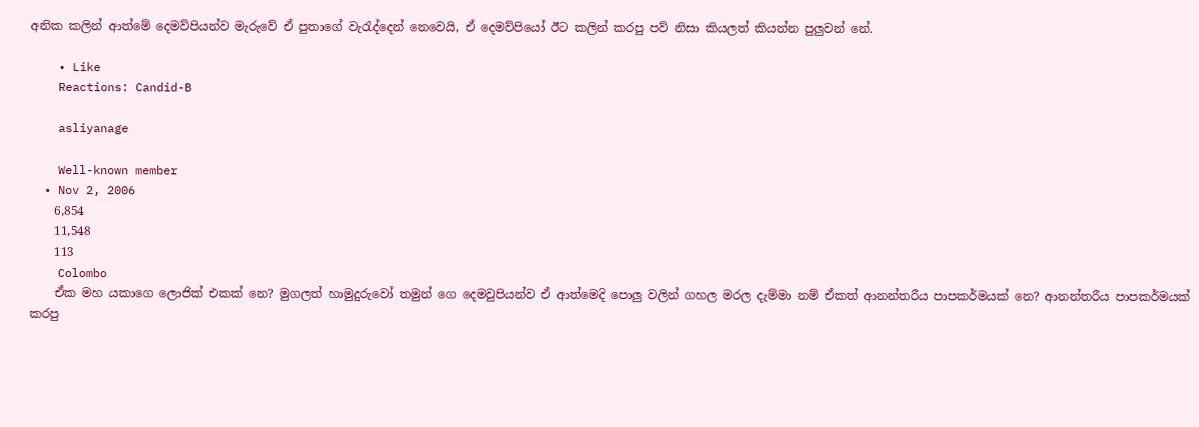අනික කලින් ආත්මේ දෙමව්පියන්ව මැරුවේ ඒ පුතාගේ වැරැද්දෙන් නෙවෙයි, ඒ දෙමව්පියෝ ඊට කලින් කරපු පව් නිසා කියලත් කියන්න පුලුවන් නේ.

    • Like
    Reactions: Candid-B

    asliyanage

    Well-known member
  • Nov 2, 2006
    6,854
    11,548
    113
    Colombo
    ඒක මහ යකාගෙ ලොජික් එකක් නෙ? මුගලත් හාමුදුරුවෝ තමුන් ගෙ දෙමවුපියන්ව ඒ ආත්මෙදි පොලු වලින් ගහල මරල දැම්මා නම් ඒකත් ආනන්තරීය පාපකර්මයක් නෙ? ආනන්තරීය පාපකර්මයක් කරපු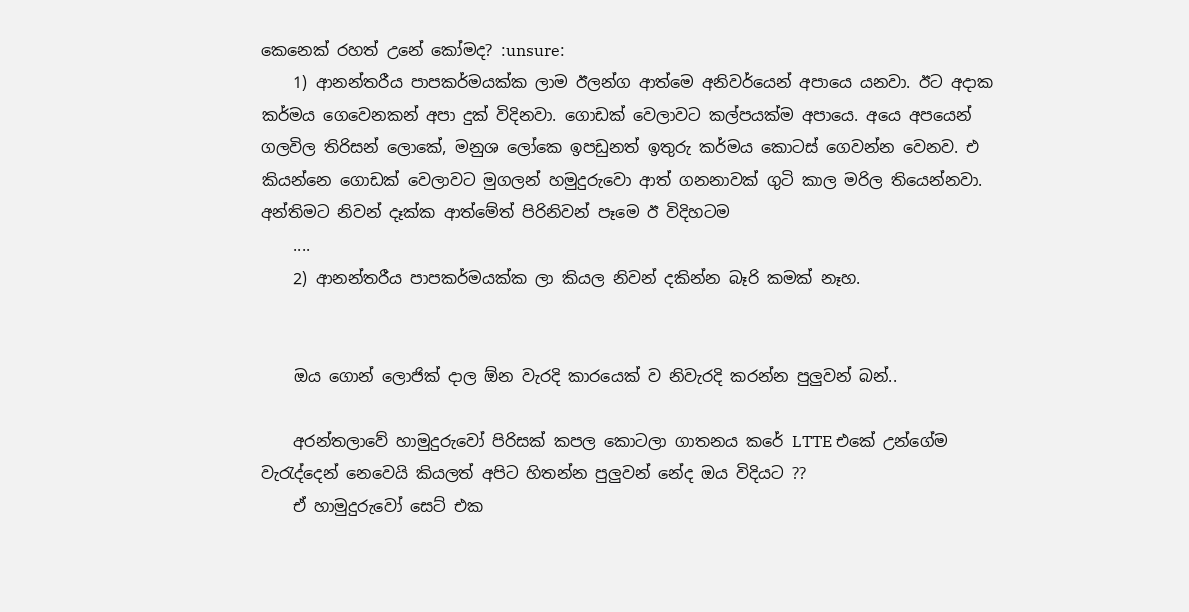කෙනෙක් රහත් උනේ කෝමද? :unsure:
    1) ආනන්තරීය පාපකර්මයක්ක ලාම ඊලන්ග ආත්මෙ අනිවර්යෙන් අපායෙ යනවා. ඊට අදාක කර්මය ගෙවෙනකන් අපා දුක් විදිනවා. ගොඩක් වෙලාවට කල්පයක්ම අපායෙ. අයෙ අපයෙන් ගලවිල තිරිසන් ලොකේ, මනුශ ලෝකෙ ඉපඩුනත් ඉතුරු කර්මය කොටස් ගෙවන්න වෙනව. එ කියන්නෙ ගොඩක් වෙලාවට මුගලන් හමුදුරුවො ආත් ගනනාවක් ගුටි කාල මරිල තියෙන්නවා. අන්තිමට නිවන් දෑක්ක ආත්මේත් පිරිනිවන් පෑමෙ ඊ විදිහටම
    ....
    2) ආනන්තරීය පාපකර්මයක්ක ලා කියල නිවන් දකින්න බෑරි කමක් නෑහ.


    ඔය ගොන් ලොජික් දාල ඕන වැරදි කාරයෙක් ව නිවැරදි කරන්න පුලුවන් බන්..

    අරන්තලාවේ හාමුදුරුවෝ පිරිසක් කපල කොටලා ගාතනය කරේ LTTE එකේ උන්ගේම වැරැද්දෙන් නෙවෙයි කියලත් අපිට හිතන්න පුලුවන් නේද ඔය විදියට ??
    ඒ හාමුදුරුවෝ සෙට් එක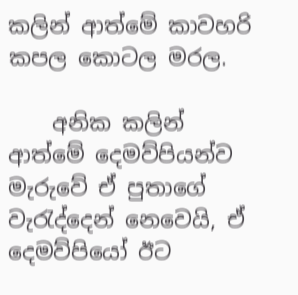කලින් ආත්මේ කාවහරි කපල කොටල මරල.

    අනික කලින් ආත්මේ දෙමව්පියන්ව මැරුවේ ඒ පුතාගේ වැරැද්දෙන් නෙවෙයි, ඒ දෙමව්පියෝ ඊට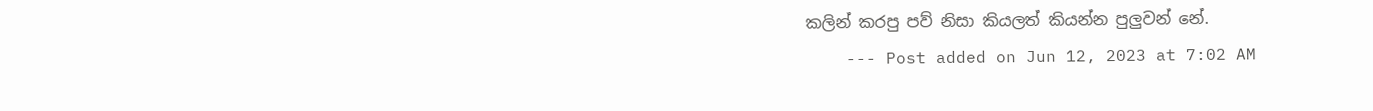කලින් කරපු පව් නිසා කියලත් කියන්න පුලුවන් නේ.
    --- Post added on Jun 12, 2023 at 7:02 AM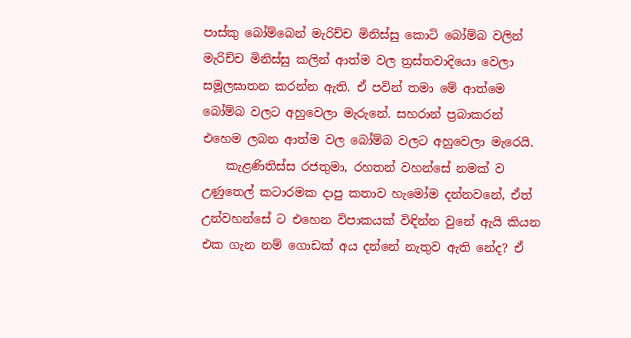පාස්කු බෝම්බෙන් මැරිච්ච මිනිස්සු කොටි බෝම්බ වලින් මැරිච්ච මිනිස්සු කලින් ආත්ම වල ත්‍රස්තවාදියො වෙලා සමූලඝාතන කරන්න ඇති. ඒ පවින් තමා මේ ආත්මෙ බෝම්බ වලට අහුවෙලා මැරුනේ. සහරාන් ප්‍රබාකරන් එහෙම ලබන ආත්ම වල බෝම්බ වලට අහුවෙලා මැරෙයි.
    කැළණිතිස්ස රජතුමා, රහතන් වහන්සේ නමක් ව උණුතෙල් කටාරමක දාපු කතාව හැමෝම දන්නවනේ, ඒත් උන්වහන්සේ ට එහෙන විපාකයක් විඳින්න වුනේ ඇයි කියන එක ගැන නම් ගොඩක් අය දන්නේ නැතුව ඇති නේද? ඒ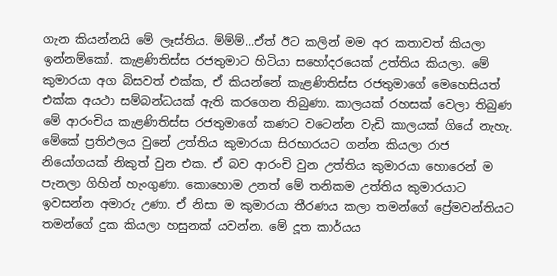ගැන කියන්නයි මේ ලෑස්තිය. ම්ම්ම්...ඒත් ඊට කලින් මම අර කතාවත් කියලා ඉන්නම්කෝ. කැළණිතිස්ස රජතුමාට හිටියා සහෝදරයෙක් උත්තිය කියලා. මේ කුමාරයා අග බිසවත් එක්ක, ඒ කියන්නේ කැළණිතිස්ස රජතුමාගේ මෙහෙසියත් එක්ක අයථා සම්බන්ධයක් ඇති කරගෙන තිබුණා. කාලයක් රහසක් වෙලා තිබුණ මේ ආරංචිය කැළණිතිස්ස රජතුමාගේ කණට වටෙන්න වැඩි කාලයක් ගියේ නැහැ. මේකේ ප්‍රතිඵලය වුනේ උත්තිය කුමාරයා සිරභාරයට ගන්න කියලා රාජ නියෝගයක් නිකුත් වුන එක. ඒ බව ආරංචි වුන උත්තිය කුමාරයා හොරෙන් ම පැනලා ගිහින් හැංගුණා. කොහොම උනත් මේ තනිකම උත්තිය කුමාරයාට ඉවසන්න අමාරු උණා. ඒ නිසා ම කුමාරයා තීරණය කලා තමන්ගේ ප්‍රේමවන්තියට තමන්ගේ දුක කියලා හසුනක් යවන්න. මේ දූත කාර්යය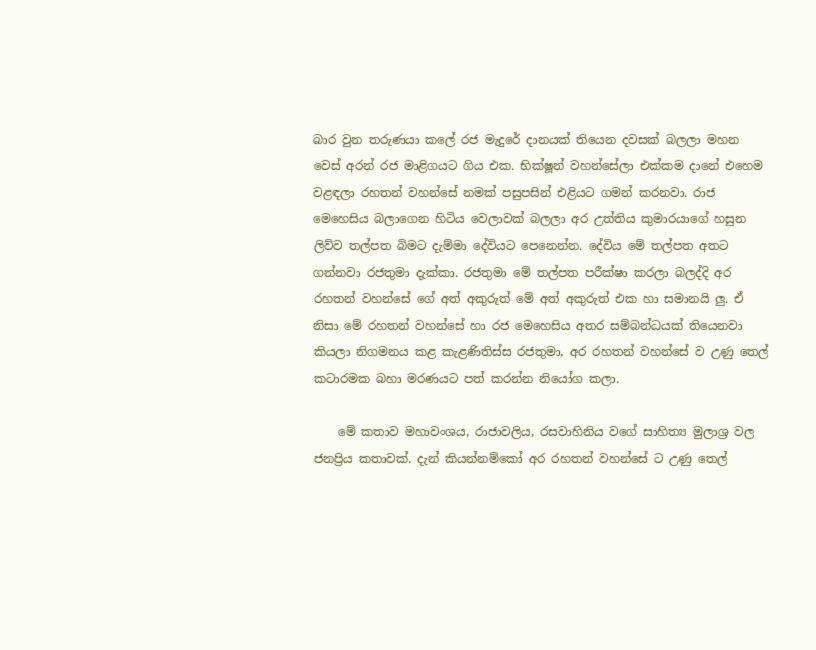බාර වුන තරුණයා කලේ රජ මැදුරේ දානයක් තියෙන දවසක් බලලා මහන වෙස් අරන් රජ මාළිගයට ගිය එක. භික්ෂූන් වහන්සේලා එක්කම දානේ එහෙම වළඳලා රහතන් වහන්සේ නමක් පසුපසින් එළියට ගමන් කරනවා. රාජ මෙහෙසිය බලාගෙන හිටිය වෙලාවක් බලලා අර උත්තිය කුමාරයාගේ හසුන ලිව්ව තල්පත බිමට දැම්මා දේවියට පෙනෙන්න. දේවිය මේ තල්පත අතට ගන්නවා රජතුමා දැක්කා. රජතුමා මේ තල්පත පරීක්ෂා කරලා බලද්දි අර රහතන් වහන්සේ ගේ අත් අකුරුත් මේ අත් අකුරුත් එක හා සමානයි ලු. ඒ නිසා මේ රහතන් වහන්සේ හා රජ මෙහෙසිය අතර සම්බන්ධයක් තියෙනවා කියලා නිගමනය කළ කැළණිතිස්ස රජතුමා, අර රහතන් වහන්සේ ව උණු තෙල් කටාරමක බහා මරණයට පත් කරන්න නියෝග කලා.

    මේ කතාව මහාවංශය, රාජාවලිය, රසවාහිනිය වගේ සාහිත්‍ය මුලාශ්‍ර වල ජනප්‍රිය කතාවක්. දැන් කියන්නම්කෝ අර රහතන් වහන්සේ ට උණු තෙල්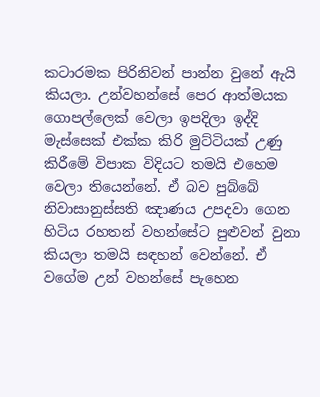කටාරමක පිරිනිවන් පාන්න වුනේ ඇයි කියලා. උන්වහන්සේ පෙර ආත්මයක ගොපල්ලෙක් වෙලා ඉපදිලා ඉද්දි මැස්සෙක් එක්ක කිරි මුට්ටියක් උණු කිරීමේ විපාක විදියට තමයි එහෙම වෙලා තියෙන්නේ. ඒ බව පුබ්බේ නිවාසානුස්සති ඤාණය උපදවා ගෙන හිටිය රහතන් වහන්සේට පුළුවන් වුනා කියලා තමයි සඳහන් වෙන්නේ. ඒ වගේම උන් වහන්සේ පැහෙන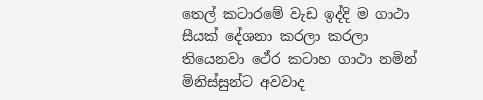තෙල් කටාරමේ වැඩ ඉද්දි ම ගාථා සීයක් දේශනා කරලා කරලා තියෙනවා ථේර කටාහ ගාථා නමින් මිනිස්සුන්ට අවවාද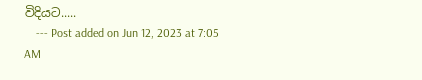විදියට.....
    --- Post added on Jun 12, 2023 at 7:05 AM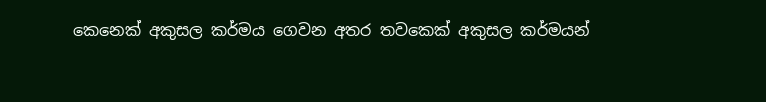කෙනෙක් අකුසල කර්මය ගෙවන අතර තවකෙක් අකුසල කර්මයන්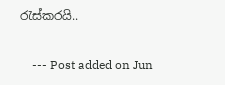රැස්කරයි..

    --- Post added on Jun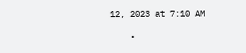12, 2023 at 7:10 AM

    •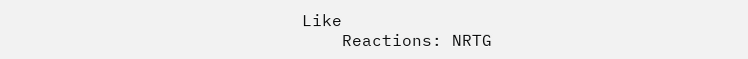Like
    Reactions: NRTG